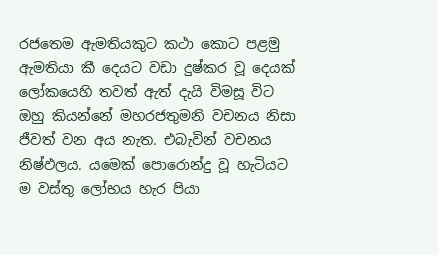රජතෙම ඇමතියකුට කථා කොට පළමු ඇමතියා කී දෙයට වඩා දුෂ්කර වූ දෙයක්‌ ලෝකයෙහි තවත් ඇත් දැයි විමසූ විට ඔහු කියන්නේ මහරජතුමනි වචනය නිසා ජීවත් වන අය නැත. එබැවින් වචනය නිෂ්ඵලය. යමෙක්‌ පොරොන්දු වූ හැටියට ම වස්‌තු ලෝභය හැර පියා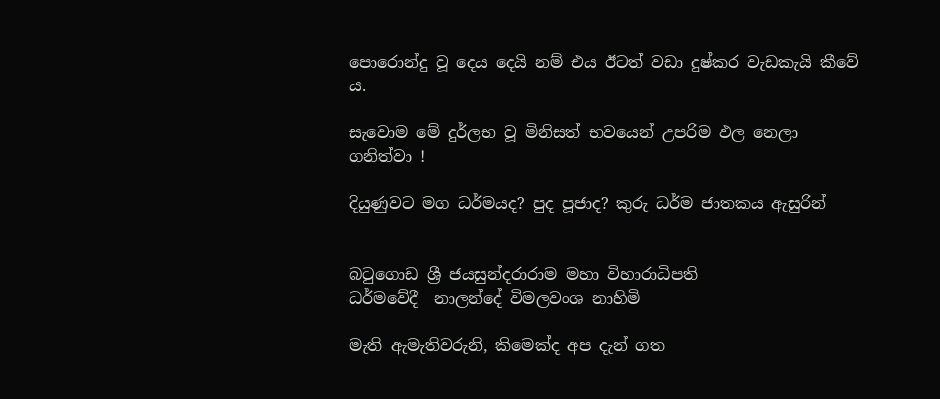පොරොන්දු වූ දෙය දෙයි නම් එය ඊටත් වඩා දුෂ්කර වැඩකැයි කීවේ ය.

සැවොම මේ දුර්ලභ වූ මිනිසත් භවයෙන් උපරිම ඵල නෙලා ගනිත්වා !

දියුණුවට මග ධර්මයද? පුද පූජාද? කුරු ධර්ම ජාතකය ඇසුරින්


බටුගොඩ ශ්‍රී ජයසුන්දරාරාම මහා විහාරාධිපති
ධර්මවේදී  නාලන්දේ විමලවංශ නාහිමි

මැති ඇමැතිවරුනි, කිමෙක්‌ද අප දැන් ගත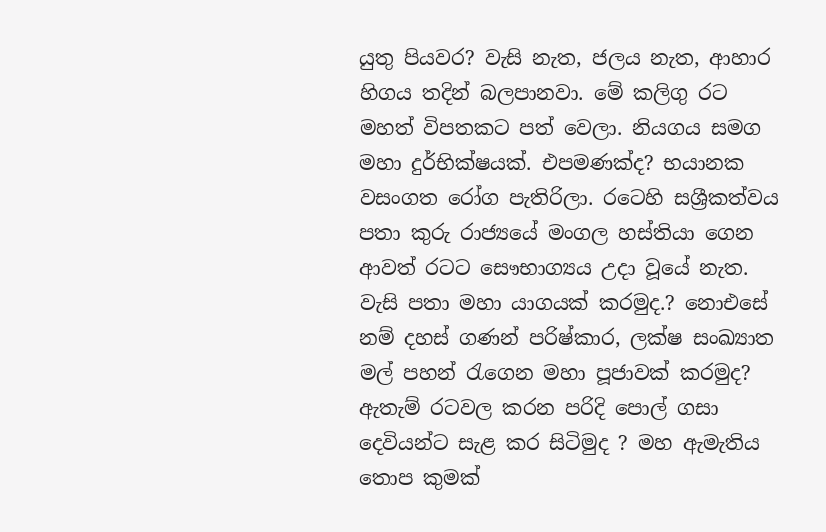යුතු පියවර? වැසි නැත, ජලය නැත, ආහාර හිගය තදින් බලපානවා. මේ කලිගු රට මහත් විපතකට පත් වෙලා. නියගය සමග මහා දුර්භික්‌ෂයක්‌. එපමණක්‌ද? භයානක වසංගත රෝග පැතිරිලා. රටෙහි සශ්‍රීකත්වය පතා කුරු රාජ්‍යයේ මංගල හස්‌තියා ගෙන ආවත් රටට සෞභාග්‍යය උදා වූයේ නැත. වැසි පතා මහා යාගයක්‌ කරමුද.? නොඑසේ නම් දහස්‌ ගණන් පරිෂ්කාර, ලක්‌ෂ සංඛ්‍යාත මල් පහන් රැගෙන මහා පූජාවක්‌ කරමුද? ඇතැම් රටවල කරන පරිදි පොල් ගසා දෙවියන්ට සැළ කර සිටිමුද ? මහ ඇමැතිය තොප කුමක්‌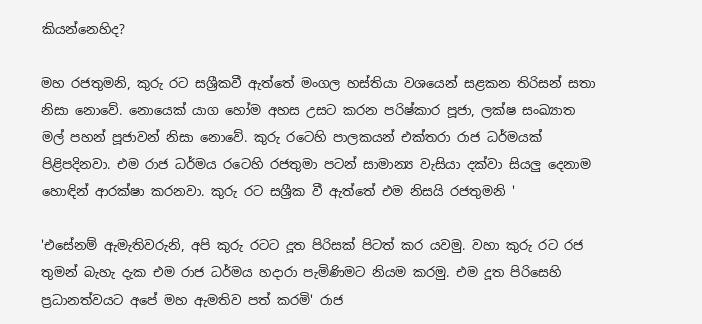කියන්නෙහිද?

මහ රජතුමනි, කුරු රට සශ්‍රීකවී ඇත්තේ මංගල හස්‌තියා වශයෙන් සළකන තිරිසන් සතා නිසා නොවේ. නොයෙක්‌ යාග හෝම අහස උසට කරන පරිෂ්කාර පූජා, ලක්‌ෂ සංඛ්‍යාත මල් පහන් පූජාවන් නිසා නොවේ. කුරු රටෙහි පාලකයන් එක්‌තරා රාජ ධර්මයක්‌ පිළිපදිනවා. එම රාජ ධර්මය රටෙහි රජතුමා පටන් සාමාන්‍ය වැසියා දක්‌වා සියලු දෙනාම හොඳින් ආරක්‌ෂා කරනවා. කුරු රට සශ්‍රීක වී ඇත්තේ එම නිසයි රජතුමනි '

'එසේනම් ඇමැතිවරුනි, අපි කුරු රටට දූත පිරිසක්‌ පිටත් කර යවමු. වහා කුරු රට රජ තුමන් බැහැ දැක එම රාජ ධර්මය හදාරා පැමිණිමට නියම කරමු. එම දූත පිරිසෙහි ප්‍රධානත්වයට අපේ මහ ඇමතිව පත් කරමි' රාජ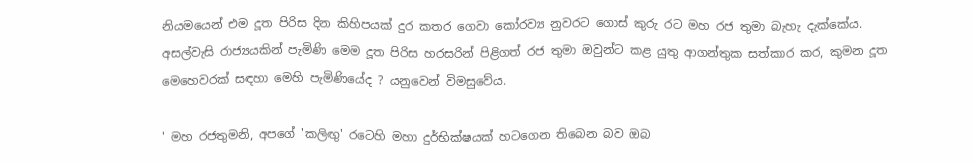නියමයෙන් එම දූත පිරිස දින කිහිපයක්‌ දුර කතර ගෙවා කෝරව්‍ය නුවරට ගොස්‌ කුරු රට මහ රජ තුමා බැහැ දැක්‌කේය. අසල්වැසි රාජ්‍යයකින් පැමිණි මෙම දූත පිරිස හරසරින් පිළිගත් රජ තුමා ඔවුන්ට කළ යුතු ආගන්තුක සත්කාර කර, කුමන දූත මෙහෙවරක්‌ සඳහා මෙහි පැමිණියේද ? යනුවෙන් විමසුවේය.

' මහ රජතුමනි, අපගේ 'කලිඟු' රටෙහි මහා දුර්භික්‌ෂයක්‌ හටගෙන තිබෙන බව ඔබ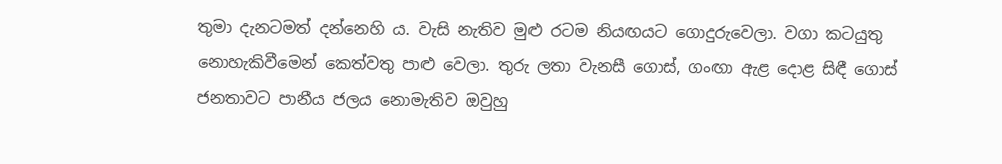තුමා දැනටමත් දන්නෙහි ය. වැසි නැතිව මුළු රටම නියඟයට ගොදුරුවෙලා. වගා කටයුතු නොහැකිවීමෙන් කෙත්වතු පාළු වෙලා. තුරු ලතා වැනසී ගොස්‌, ගංඟා ඇළ දොළ සිඳී ගොස්‌ ජනතාවට පානීය ජලය නොමැතිව ඔවුහු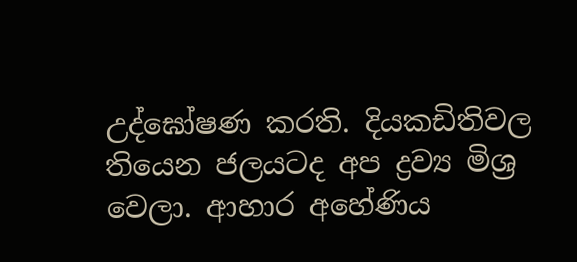උද්ඝෝෂණ කරති. දියකඩිතිවල තියෙන ජලයටද අප ද්‍රව්‍ය මිශ්‍ර වෙලා. ආහාර අහේණිය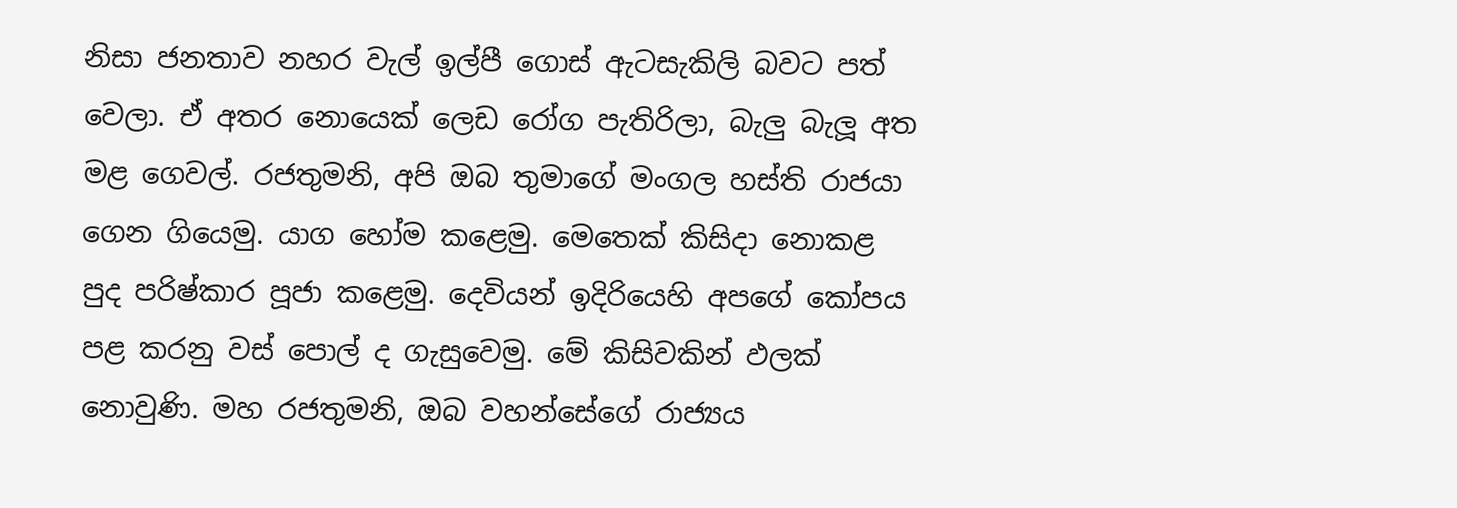නිසා ජනතාව නහර වැල් ඉල්පී ගොස්‌ ඇටසැකිලි බවට පත් වෙලා. ඒ අතර නොයෙක්‌ ලෙඩ රෝග පැතිරිලා, බැලු බැලූ අත මළ ගෙවල්. රජතුමනි, අපි ඔබ තුමාගේ මංගල හස්‌ති රාජයා ගෙන ගියෙමු. යාග හෝම කළෙමු. මෙතෙක්‌ කිසිදා නොකළ පුද පරිෂ්කාර පූජා කළෙමු. දෙවියන් ඉදිරියෙහි අපගේ කෝපය පළ කරනු වස්‌ පොල් ද ගැසුවෙමු. මේ කිසිවකින් ඵලක්‌ නොවුණි. මහ රජතුමනි, ඔබ වහන්සේගේ රාජ්‍යය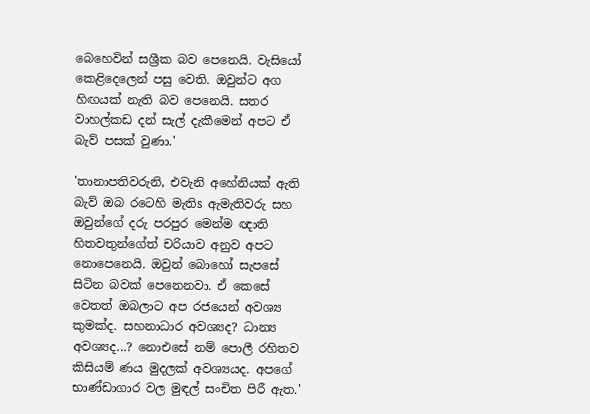බෙහෙවින් සශ්‍රීක බව පෙනෙයි. වැසියෝ කෙළිදෙලෙන් පසු වෙති. ඔවුන්ට අග හිඟයක්‌ නැති බව පෙනෙයි. සතර වාහල්කඩ දන් සැල් දැකීමෙන් අපට ඒ බැව් පසක්‌ වුණා.'

'තානාපතිවරුනි, එවැනි අහේනියක්‌ ඇති බැව් ඔබ රටෙහි මැතිs ඇමැතිවරු සහ ඔවුන්ගේ දරු පරපුර මෙන්ම ඥාති හිතවතුන්ගේත් චරියාව අනුව අපට නොපෙනෙයි. ඔවුන් බොහෝ සැපසේ සිටින බවක්‌ පෙනෙනවා. ඒ කෙසේ වෙතත් ඔබලාට අප රජයෙන් අවශ්‍ය කුමක්‌ද. සහනාධාර අවශ්‍යද? ධාන්‍ය අවශ්‍යද...? නොඑසේ නම් පොලී රහිතව කිසියම් ණය මුදලක්‌ අවශ්‍යයද. අපගේ භාණ්‌ඩාගාර වල මුඳල් සංචිත පිරී ඇත.'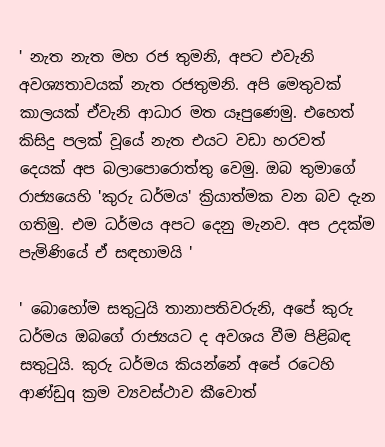' නැත නැත මහ රජ තුමනි, අපට එවැනි අවශ්‍යතාවයක්‌ නැත රජතුමනි. අපි මෙතුවක්‌ කාලයක්‌ ඒවැනි ආධාර මත යෑපුණෙමු. එහෙත් කිසිදු පලක්‌ වූයේ නැත එයට වඩා හරවත් දෙයක්‌ අප බලාපොරොත්තු වෙමු. ඔබ තුමාගේ රාජ්‍යයෙහි 'කුරු ධර්මය' ක්‍රියාත්මක වන බව දැන ගතිමු. එම ධර්මය අපට දෙනු මැනව. අප උදක්‌ම පැමිණියේ ඒ සඳහාමයි '

' බොහෝම සතුටුයි තානාපතිවරුනි, අපේ කුරු ධර්මය ඔබගේ රාජ්‍යයට ද අවශය වීම පිළිබඳ සතුටුයි. කුරු ධර්මය කියන්නේ අපේ රටෙහි ආණ්‌ඩුq ක්‍රම ව්‍යවස්‌ථාව කීවොත්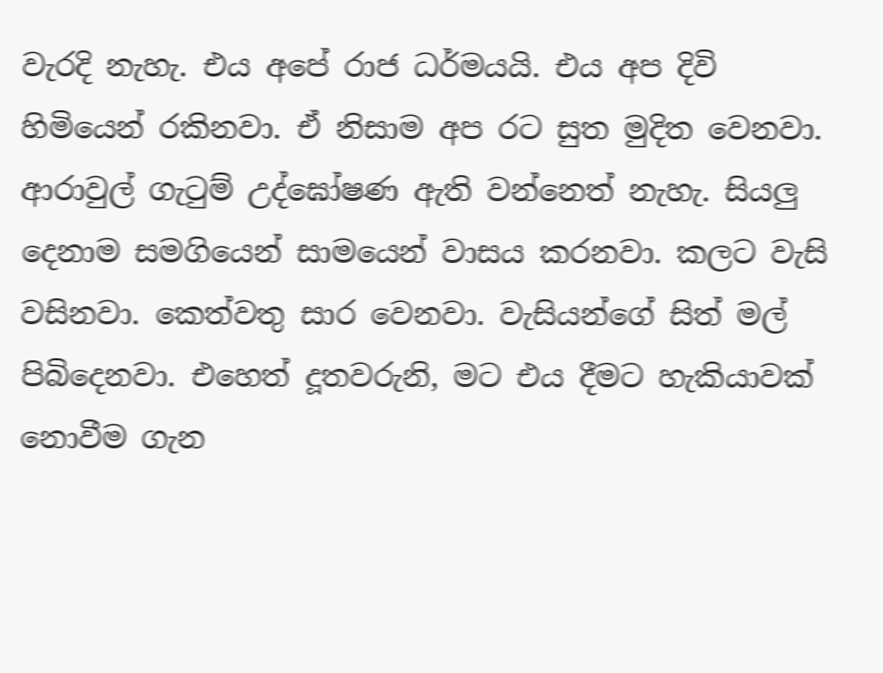වැරදි නැහැ. එය අපේ රාජ ධර්මයයි. එය අප දිවි හිමියෙන් රකිනවා. ඒ නිසාම අප රට සුත මුදිත වෙනවා. ආරාවුල් ගැටුම් උද්ඝෝෂණ ඇති වන්නෙත් නැහැ. සියලු දෙනාම සමගියෙන් සාමයෙන් වාසය කරනවා. කලට වැසි වසිනවා. කෙත්වතු සාර වෙනවා. වැසියන්ගේ සිත් මල් පිබිදෙනවා. එහෙත් දූතවරුනි, මට එය දීමට හැකියාවක්‌ නොවීම ගැන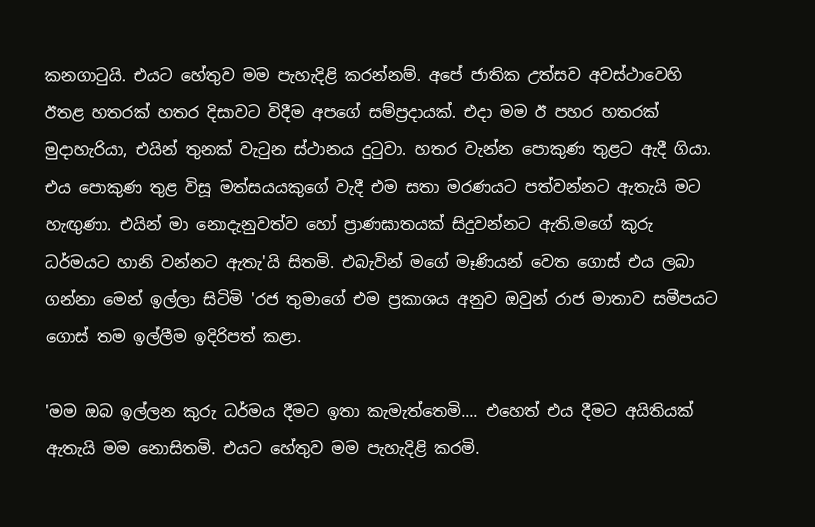කනගාටුයි. එයට හේතුව මම පැහැදිළි කරන්නම්. අපේ ජාතික උත්සව අවස්‌ථාවෙහි ඊතළ හතරක්‌ හතර දිසාවට විදීම අපගේ සම්ප්‍රදායක්‌. එදා මම ඊ පහර හතරක්‌ මුදාහැරියා, එයින් තුනක්‌ වැටුන ස්‌ථානය දුටුවා. හතර වැන්න පොකුණ තුළට ඇදී ගියා. එය පොකුණ තුළ විසූ මත්සයයකුගේ වැදී එම සතා මරණයට පත්වන්නට ඇතැයි මට හැඟුණා. එයින් මා නොදැනුවත්ව හෝ ප්‍රාණඝාතයක්‌ සිදුවන්නට ඇති.මගේ කුරු ධර්මයට හානි වන්නට ඇතැ'යි සිතමි. එබැවින් මගේ මෑණියන් වෙත ගොස්‌ එය ලබා ගන්නා මෙන් ඉල්ලා සිටිමි 'රජ තුමාගේ එම ප්‍රකාශය අනුව ඔවුන් රාජ මාතාව සමීපයට ගොස්‌ තම ඉල්ලීම ඉදිරිපත් කළා.

'මම ඔබ ඉල්ලන කුරු ධර්මය දීමට ඉතා කැමැත්තෙමි.... එහෙත් එය දීමට අයිතියක්‌ ඇතැයි මම නොසිතමි. එයට හේතුව මම පැහැදිළි කරමි.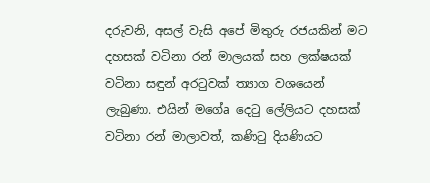දරුවනි, අසල් වැසි අපේ මිතුරු රජයකින් මට දහසක්‌ වටිනා රන් මාලයක්‌ සහ ලක්‌ෂයක්‌ වටිනා සඳුන් අරටුවක්‌ ත්‍යාග වශයෙන් ලැබුණා. එයින් මගේa දෙටු ලේලියට දහසක්‌ වටිනා රන් මාලාවත්, කණිටු දියණියට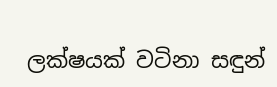ලක්‌ෂයක්‌ වටිනා සඳුන්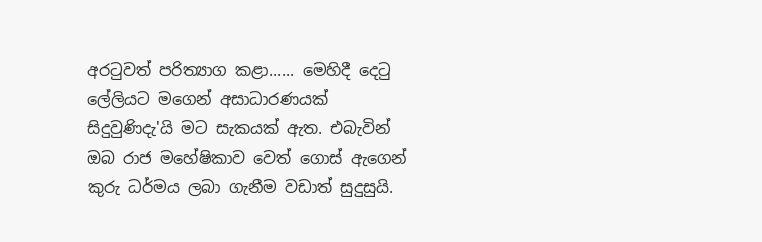අරටුවත් පරිත්‍යාග කළා...... මෙහිදී දෙටු ලේලියට මගෙන් අසාධාරණයක්‌ සිදුවුණිදැ'යි මට සැකයක්‌ ඇත. එබැවින් ඔබ රාජ මහේෂිකාව වෙත් ගොස්‌ ඇගෙන් කුරු ධර්මය ලබා ගැනීම වඩාත් සුදුසුයි.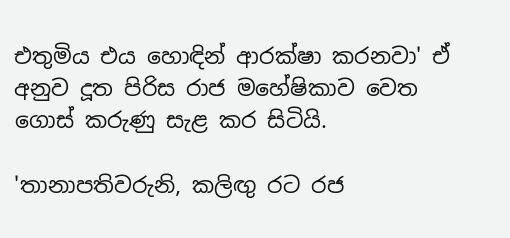එතුමිය එය හොඳින් ආරක්‌ෂා කරනවා' ඒ අනුව දූත පිරිස රාජ මහේෂිකාව වෙත ගොස්‌ කරුණු සැළ කර සිටියි.

'තානාපතිවරුනි, කලිඟු රට රජ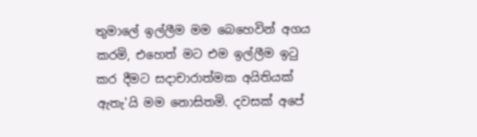තුමාලේ ඉල්ලීම මම බෙහෙවින් අගය කරමි, එහෙත් මට එම ඉල්ලීම ඉටු කර දීමට සදාචාරාත්මක අයිතියක්‌ ඇතැ'යි මම නොසිතමි. දවසක්‌ අපේ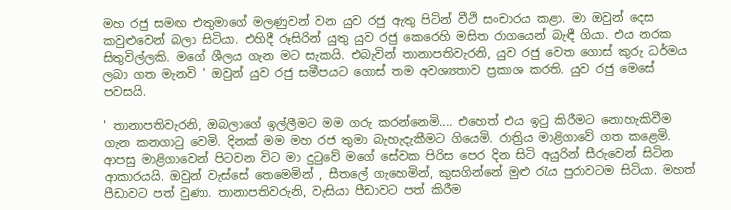මහ රජු සමඟ එතුමාගේ මලණුවන් වන යුව රජු ඇතු පිටින් වීථි සංචාරය කළා. මා ඔවුන් දෙස කවුළුවෙන් බලා සිටියා. එහිදී රූසිරින් යුතු යුව රජු කෙරෙහි මසිත රාගයෙන් බැඳී ගියා. එය නරක සිතුවිල්ලකි. මගේ ශීලය ගැන මට සැකයි. එබැවින් තානාපතිවැරනි, යුව රජු වෙත ගොස්‌ කුරු ධර්මය ලබා ගත මැනවි ' ඔවුන් යුව රජු සමීපයට ගොස්‌ තම අවශ්‍යතාව ප්‍රකාශ කරති. යුව රජු මෙසේ පවසයි.

' තානාපතිවැරනි, ඔබලාගේ ඉල්ලීමට මම ගරු කරන්නෙමි.... එහෙත් එය ඉටු කිරීමට නොහැකිවීම ගැන කනගාටු වෙමි. දිනක්‌ මම මහ රජ තුමා බැහැදැකීමට ගියෙමි. රාත්‍රිය මාළිගාවේ ගත කළෙමි. ආපසු මාළිගාවෙන් පිටවන විට මා දුටුවේ මගේ සේවක පිරිස පෙර දින සිටි අයුරින් සීරුවෙන් සිටින ආකාරයයි. ඔවුන් වැස්‌සේ තෙමෙමින් , සීතලේ ගැහෙමින්, කුසගින්නේ මුළු රැය පුරාවටම සිටියා. මහත් පීඩාවට පත් වුණා. තානාපතිවරුනි, වැසියා පීඩාවට පත් කිරීම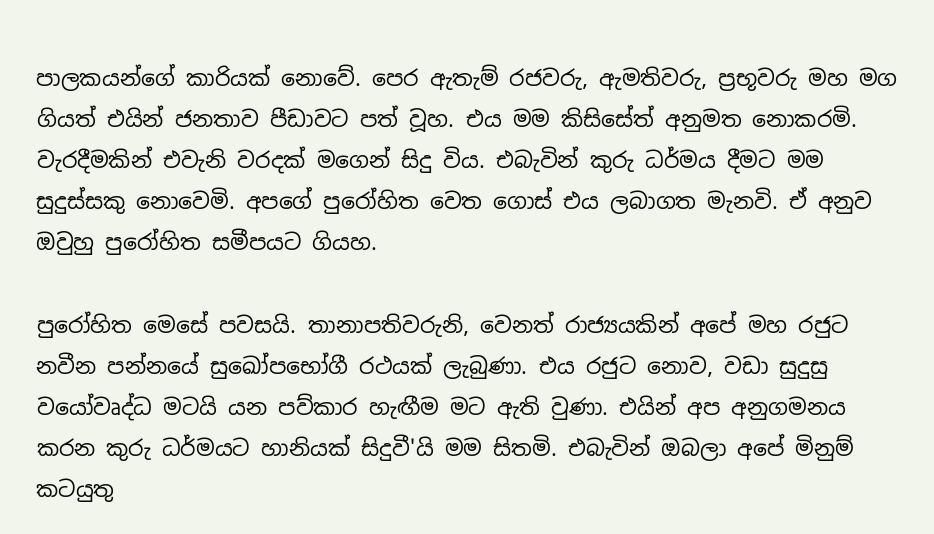පාලකයන්ගේ කාරියක්‌ නොවේ. පෙර ඇතැම් රජවරු, ඇමතිවරු, ප්‍රභූවරු මහ මග ගියත් එයින් ජනතාව පීඩාවට පත් වූහ. එය මම කිසිසේත් අනුමත නොකරමි. වැරදීමකින් එවැනි වරදක්‌ මගෙන් සිදු විය. එබැවින් කුරු ධර්මය දීමට මම සුදුස්‌සකු නොවෙමි. අපගේ පුරෝහිත වෙත ගොස්‌ එය ලබාගත මැනවි. ඒ අනුව ඔවුහු පුරෝහිත සමීපයට ගියහ.

පුරෝහිත මෙසේ පවසයි. තානාපතිවරුනි, වෙනත් රාජ්‍යයකින් අපේ මහ රජුට නවීන පන්නයේ සුඛෝපභෝගී රථයක්‌ ලැබුණා. එය රජුට නොව, වඩා සුදුසු වයෝවෘද්ධ මටයි යන පව්කාර හැඟීම මට ඇති වුණා. එයින් අප අනුගමනය කරන කුරු ධර්මයට හානියක්‌ සිදුවී'යි මම සිතමි. එබැවින් ඔබලා අපේ මිනුම් කටයුතු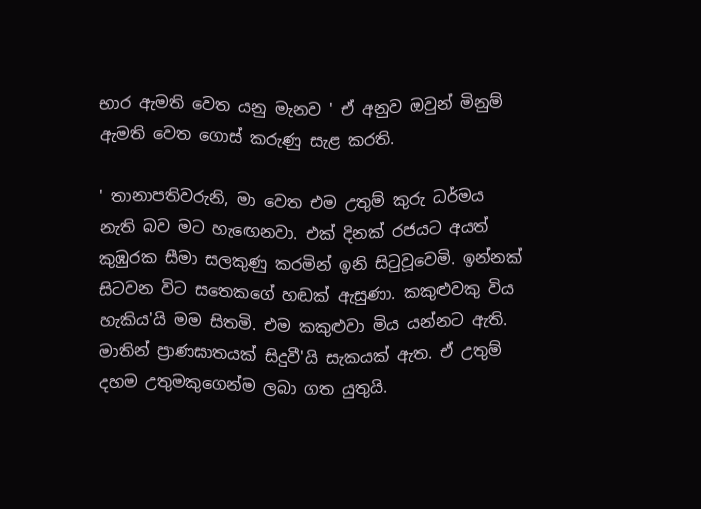භාර ඇමති වෙත යනු මැනව ' ඒ අනුව ඔවුන් මිනුම් ඇමති වෙත ගොස්‌ කරුණු සැළ කරති.

' තානාපතිවරුනි, මා වෙත එම උතුම් කුරු ධර්මය නැති බව මට හැඟෙනවා. එක්‌ දිනක්‌ රජයට අයත් කුඹුරක සීමා සලකුණු කරමින් ඉනි සිටුවූවෙමි. ඉන්නක්‌ සිටවන විට සතෙකගේ හඬක්‌ ඇසුණා. කකුළුවකු විය හැකිය'යි මම සිතමි. එම කකුළුවා මිය යන්නට ඇති. මාතින් ප්‍රාණඝාතයක්‌ සිදුවී'යි සැකයක්‌ ඇත. ඒ උතුම් දහම උතුමකුගෙන්ම ලබා ගත යුතුයි.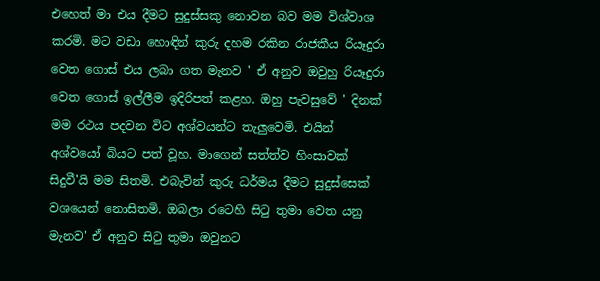එහෙත් මා එය දීමට සුදුස්‌සකු නොවන බව මම විශ්වාශ කරමි. මට වඩා හොඳින් කුරු දහම රකින රාජකීය රියෑදුරා වෙත ගොස්‌ එය ලබා ගත මැනව ' ඒ අනුව ඔවුහු රියෑදුරා වෙත ගොස්‌ ඉල්ලීම ඉදිරිපත් කළහ. ඔහු පැවසුවේ ' දිනක්‌ මම රථය පදවන විට අශ්වයන්ට තැලුවෙමි. එයින් අශ්වයෝ බියට පත් වූහ. මාගෙන් සත්ත්ව හිංසාවක්‌ සිදුවී'යි මම සිතමි. එබැවින් කුරු ධර්මය දීමට සුදුස්‌සෙක්‌ වශයෙන් නොසිතමි. ඔබලා රටෙහි සිටු තුමා වෙත යනු මැනව' ඒ අනුව සිටු තුමා ඔවුනට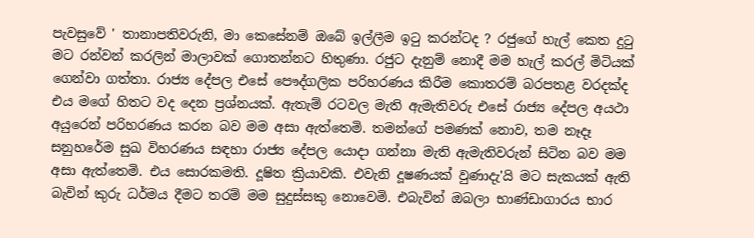පැවසුවේ ' තානාපතිවරුනි, මා කෙසේනම් ඔබේ ඉල්ලීම ඉටු කරන්ටද ? රජුගේ හැල් කෙත දුටු මට රන්වන් කරලින් මාලාවක්‌ ගොතන්නට හිතුණා. රජුට දැනුම් නොදී මම හැල් කරල් මිටියක්‌ ගෙන්වා ගත්තා. රාජ්‍ය දේපල එසේ පෞද්ගලික පරිහරණය කිරීම කොතරම් බරපතළ වරදක්‌ද එය මගේ හිතට වද දෙන ප්‍රශ්නයක්‌. ඇතැම් රටවල මැති ඇමැතිවරු එසේ රාජ්‍ය දේපල අයථා අයුරෙන් පරිහරණය කරන බව මම අසා ඇත්තෙමි. තමන්ගේ පමණක්‌ නොව, තම නෑදෑ සනුහරේම සුඛ විහරණය සඳහා රාජ්‍ය දේපල යොදා ගන්නා මැති ඇමැතිවරුන් සිටින බව මම අසා ඇත්තෙමි. එය සොරකමති. දූෂිත ක්‍රියාවකි. එවැනි දූෂණයක්‌ වුණාදැ'යි මට සැකයක්‌ ඇති බැවින් කුරු ධර්මය දීමට තරම් මම සුදුස්‌සකු නොවෙමි. එබැවින් ඔබලා භාණ්‌ඩාගාරය භාර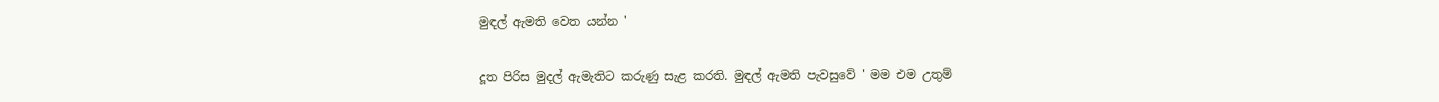මුඳල් ඇමති වෙත යන්න '

දූත පිරිස මුදල් ඇමැතිට කරුණු සැළ කරති. මුඳල් ඇමති පැවසුවේ ' මම එම උතුම්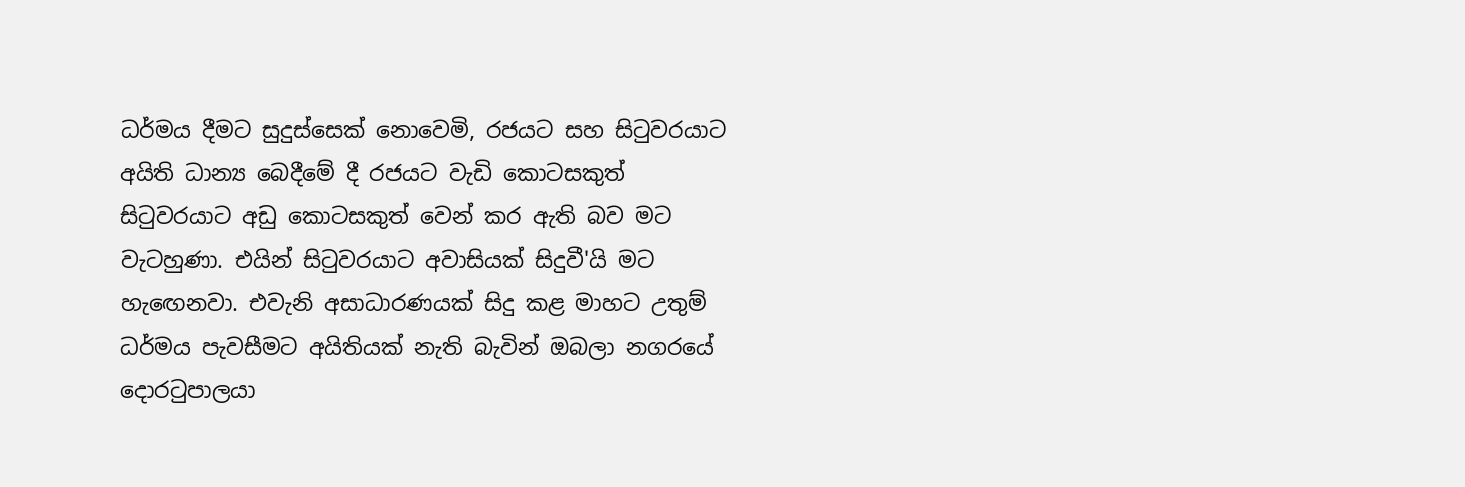ධර්මය දීමට සුදුස්‌සෙක්‌ නොවෙමි, රජයට සහ සිටුවරයාට අයිති ධාන්‍ය බෙදීමේ දී රජයට වැඩි කොටසකුත් සිටුවරයාට අඩු කොටසකුත් වෙන් කර ඇති බව මට වැටහුණා. එයින් සිටුවරයාට අවාසියක්‌ සිදුවී'යි මට හැඟෙනවා. එවැනි අසාධාරණයක්‌ සිදු කළ මාහට උතුම් ධර්මය පැවසීමට අයිතියක්‌ නැති බැවින් ඔබලා නගරයේ දොරටුපාලයා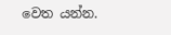වෙත යන්න.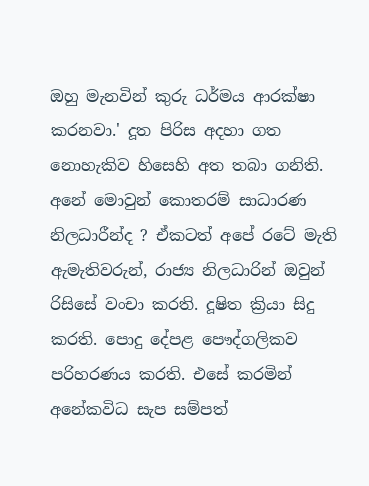ඔහු මැනවින් කුරු ධර්මය ආරක්‌ෂා කරනවා.' දූත පිරිස අදහා ගත නොහැකිව හිසෙහි අත තබා ගනිති. අනේ මොවුන් කොතරම් සාධාරණ නිලධාරීන්ද ? ඒකටත් අපේ රටේ මැති ඇමැතිවරුන්, රාජ්‍ය නිලධාරින් ඔවුන් රිසිසේ වංචා කරති. දූෂිත ක්‍රියා සිදු කරති. පොදු දේපළ පෞද්ගලිකව පරිහරණය කරති. එසේ කරමින් අනේකවිධ සැප සම්පත්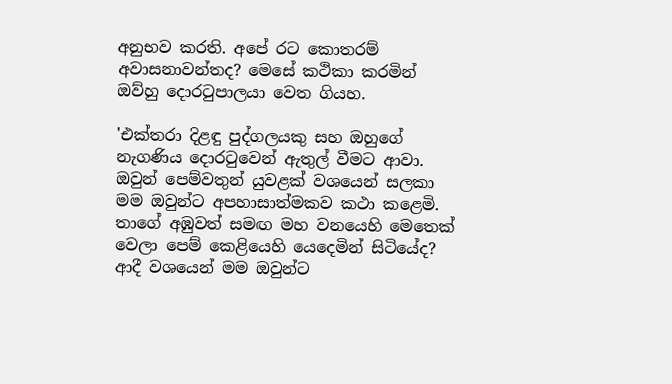අනුභව කරති. අපේ රට කොතරම් අවාසනාවන්තද? මෙසේ කථිකා කරමින් ඔව්හු දොරටුපාලයා වෙත ගියහ.

'එක්‌තරා දිළඳු පුද්ගලයකු සහ ඔහුගේ නැගණිය දොරටුවෙන් ඇතුල් වීමට ආවා. ඔවුන් පෙම්වතුන් යුවළක්‌ වශයෙන් සලකා මම ඔවුන්ට අපහාසාත්මකව කථා කළෙමි. තාගේ අඹුවත් සමඟ මහ වනයෙහි මෙතෙක්‌ වෙලා පෙම් කෙළියෙහි යෙදෙමින් සිටියේද? ආදී වශයෙන් මම ඔවුන්ට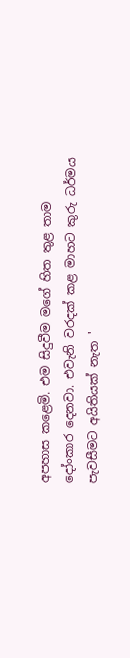අපහාස කළෙමි. එම සිදුවීම මගේ හිත තුළ තාම දෝංකාර දෙනවා. එවැනි වරදක්‌ කළ මාහට කුරු ධර්මය පැවසීමට අයිතියක්‌ නැත '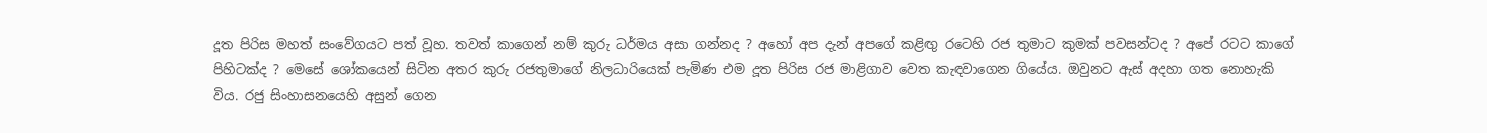දූත පිරිස මහත් සංවේගයට පත් වූහ. තවත් කාගෙන් නම් කුරු ධර්මය අසා ගන්නද ? අහෝ අප දැන් අපගේ කළිඟු රටෙහි රජ තුමාට කුමක්‌ පවසන්ටද ? අපේ රටට කාගේ පිහිටක්‌ද ? මෙසේ ශෝකයෙන් සිටින අතර කුරු රජතුමාගේ නිලධාරියෙක්‌ පැමිණ එම දූත පිරිස රජ මාළිගාව වෙත කැඳවාගෙන ගියේය. ඔවුනට ඇස්‌ අදහා ගත නොහැකි විය. රජු සිංහාසනයෙහි අසුන් ගෙන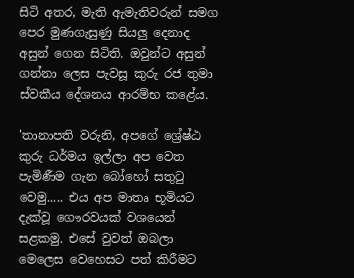සිටි අතර, මැති ඇමැතිවරුන් සමග පෙර මුණගැසුණු සියලු දෙනාද අසුන් ගෙන සිටිති. ඔවුන්ට අසුන් ගන්නා ලෙස පැවසූ කුරු රජ තුමා ස්‌වකීය දේශනය ආරම්භ කළේය.

'තානාපති වරුනි, අපගේ ශ්‍රේෂ්ඨ කුරු ධර්මය ඉල්ලා අප වෙත පැමිණීම ගැන බෝහෝ සතුටු වෙමු..... එය අප මාතෘ භූමියට දැක්‌වූ ගෞරවයක්‌ වශයෙන් සළකමු. එසේ වුවත් ඔබලා මෙලෙස වෙහෙසට පත් කිරීමට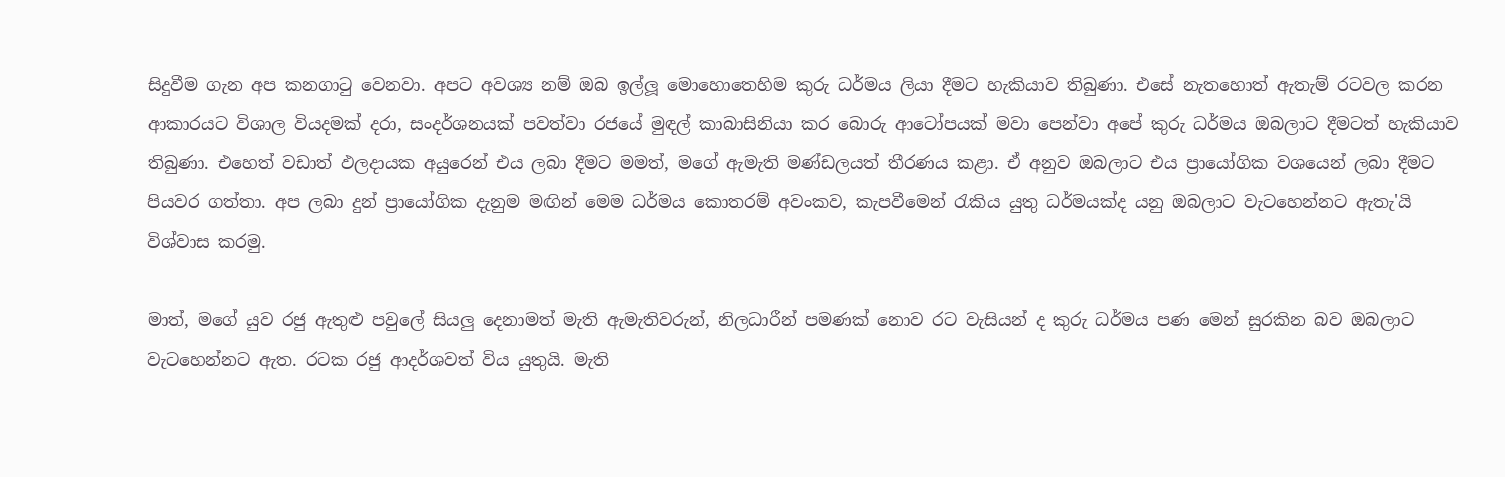සිදුවීම ගැන අප කනගාටු වෙනවා. අපට අවශ්‍ය නම් ඔබ ඉල්ලූ මොහොතෙහිම කුරු ධර්මය ලියා දීමට හැකියාව තිබුණා. එසේ නැතහොත් ඇතැම් රටවල කරන ආකාරයට විශාල වියදමක්‌ දරා, සංදර්ශනයක්‌ පවත්වා රජයේ මුඳල් කාබාසිනියා කර බොරු ආටෝපයක්‌ මවා පෙන්වා අපේ කුරු ධර්මය ඔබලාට දීමටත් හැකියාව තිබුණා. එහෙත් වඩාත් ඵලදායක අයුරෙන් එය ලබා දීමට මමත්, මගේ ඇමැති මණ්‌ඩලයත් තීරණය කළා. ඒ අනුව ඔබලාට එය ප්‍රායෝගික වශයෙන් ලබා දීමට පියවර ගත්තා. අප ලබා දුන් ප්‍රායෝගික දැනුම මඟින් මෙම ධර්මය කොතරම් අවංකව, කැපවීමෙන් රැකිය යුතු ධර්මයක්‌ද යනු ඔබලාට වැටහෙන්නට ඇතැ'යි විශ්වාස කරමු.

මාත්, මගේ යුව රජු ඇතුළු පවුලේ සියලු දෙනාමත් මැති ඇමැතිවරුන්, නිලධාරීන් පමණක්‌ නොව රට වැසියන් ද කුරු ධර්මය පණ මෙන් සුරකින බව ඔබලාට වැටහෙන්නට ඇත. රටක රජු ආදර්ශවත් විය යුතුයි. මැති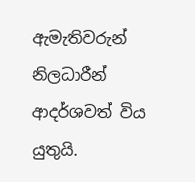ඇමැතිවරුන් නිලධාරීන් ආදර්ශවත් විය යුතුයි.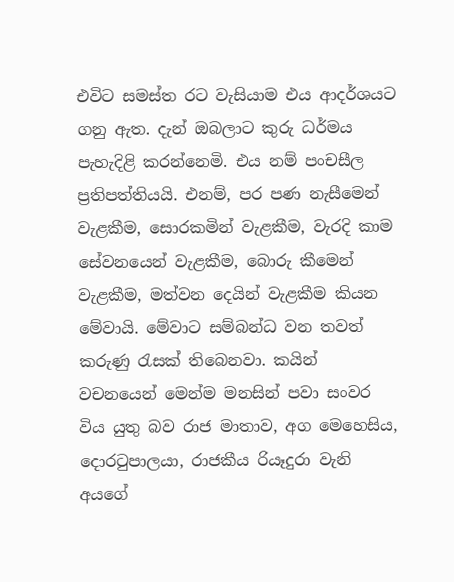එවිට සමස්‌ත රට වැසියාම එය ආදර්ශයට ගනු ඇත. දැන් ඔබලාට කුරු ධර්මය පැහැදිළි කරන්නෙමි. එය නම් පංචසීල ප්‍රතිපත්තියයි. එනම්, පර පණ නැසීමෙන් වැළකීම, සොරකමින් වැළකීම, වැරදි කාම සේවනයෙන් වැළකීම, බොරු කීමෙන් වැළකීම, මත්වන දෙයින් වැළකීම කියන මේවායි. මේවාට සම්බන්ධ වන තවත් කරුණු රැසක්‌ තිබෙනවා. කයින් වචනයෙන් මෙන්ම මනසින් පවා සංවර විය යුතු බව රාජ මාතාව, අග මෙහෙසිය, දොරටුපාලයා, රාජකීය රියෑදුරා වැනි අයගේ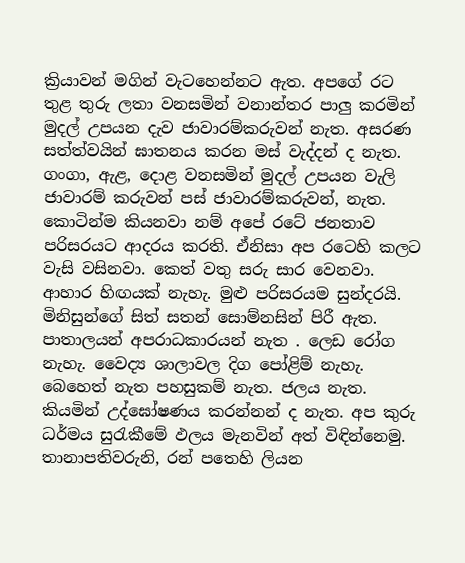ක්‍රියාවන් මගින් වැටහෙන්නට ඇත. අපගේ රට තුළ තුරු ලතා වනසමින් වනාන්තර පාලු කරමින් මුදල් උපයන දැව ජාවාරම්කරුවන් නැත. අසරණ සත්ත්වයින් ඝාතනය කරන මස්‌ වැද්දන් ද නැත. ගංගා, ඇළ, දොළ වනසමින් මුදල් උපයන වැලි ජාවාරම් කරුවන් පස්‌ ජාවාරම්කරුවන්, නැත. කොටින්ම කියනවා නම් අපේ රටේ ජනතාව පරිසරයට ආදරය කරති. ඒනිසා අප රටෙහි කලට වැසි වසිනවා. කෙත් වතු සරු සාර වෙනවා. ආහාර හිඟයක්‌ නැහැ. මුළු පරිසරයම සුන්දරයි. මිනිසුන්ගේ සිත් සතන් සොම්නසින් පිරී ඇත. පාතාලයන් අපරාධකාරයන් නැත . ලෙඩ රෝග නැහැ. වෛද්‍ය ශාලාවල දිග පෝළිම් නැහැ. බෙහෙත් නැත පහසුකම් නැත. ජලය නැත. කියමින් උද්ඝෝෂණය කරන්නන් ද නැත. අප කුරු ධර්මය සුරැකීමේ ඵලය මැනවින් අත් විඳින්නෙමු. තානාපතිවරුනි, රන් පතෙහි ලියන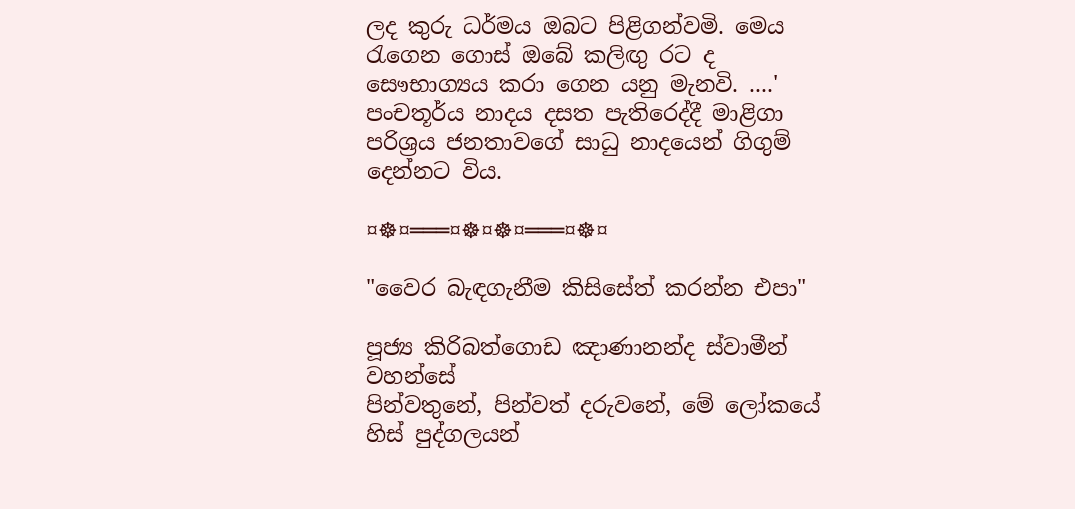ලද කුරු ධර්මය ඔබට පිළිගන්වමි. මෙය රැගෙන ගොස්‌ ඔබේ කලිඟු රට ද සෞභාග්‍යය කරා ගෙන යනු මැනවි. ....' පංචතූර්ය නාදය දසත පැතිරෙද්දී මාළිගා පරිශ්‍රය ජනතාවගේ සාධු නාදයෙන් ගිගුම් දෙන්නට විය.

¤☸¤═══¤☸¤☸¤═══¤☸¤

"වෛර බැඳගැනීම කිසිසේත් කරන්න එපා"

පූජ්‍ය කිරිබත්ගොඩ ඤාණානන්ද ස්වාමීන් වහන්සේ
පින්වතුනේ, පින්වත් දරුවනේ, මේ ලෝකයේ හිස් පුද්ගලයන්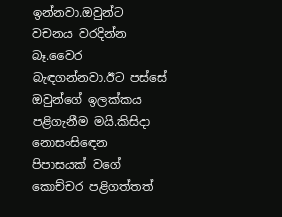ඉන්නවා.ඔවුන්ට වචනය වරදින්න බෑ.වෛර බැඳගන්නවා.ඊට පස්සේ ඔවුන්ගේ ඉලක්කය පළිගැනීම මයි.කිසිදා නොසංසිඳෙන පිපාසයක් වගේ කොච්චර පළිගත්තත්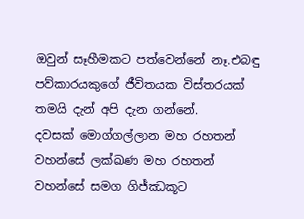ඔවුන් සෑහීමකට පත්වෙන්නේ නෑ.එබඳු පව්කාරයකුගේ ජීවිතයක විස්තරයක් තමයි දැන් අපි දැන ගන්නේ.
දවසක් මොග්ගල්ලාන මහ රහතන් වහන්සේ ලක්ඛණ මහ රහතන් වහන්සේ සමග ගිජ්ඣකූට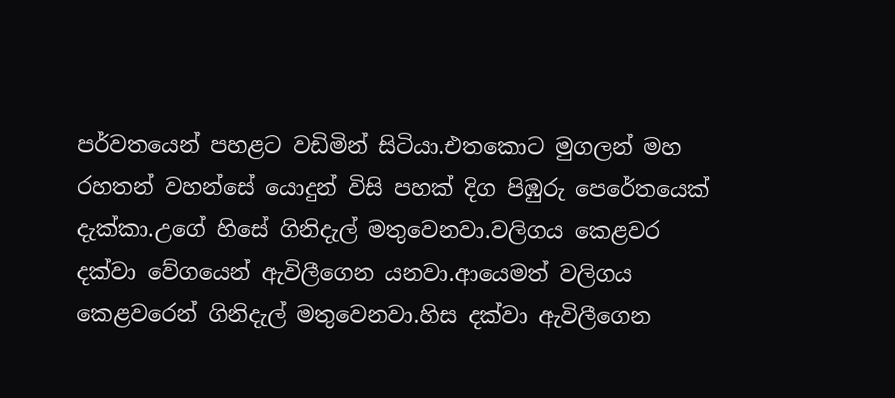පර්වතයෙන් පහළට වඩිමින් සිටියා.එතකොට මුගලන් මහ රහතන් වහන්සේ යොදුන් විසි පහක් දිග පිඹුරු පෙරේතයෙක් දැක්කා.උගේ හිසේ ගිනිදැල් මතුවෙනවා.වලිගය කෙළවර දක්වා වේගයෙන් ඇවිලීගෙන යනවා.ආයෙමත් වලිගය කෙළවරෙන් ගිනිදැල් මතුවෙනවා.හිස දක්වා ඇවිලීගෙන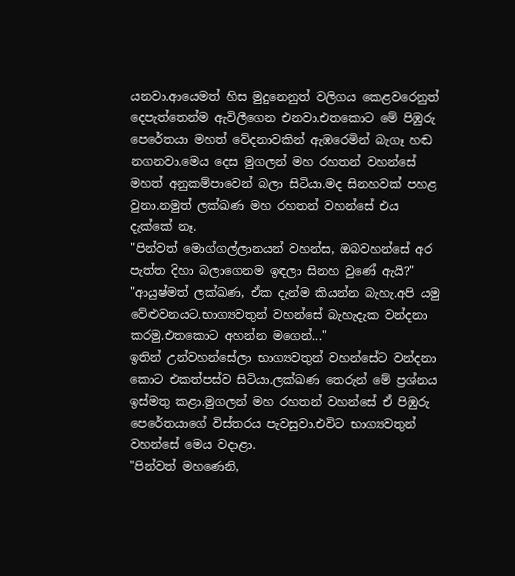යනවා.ආයෙමත් හිස මුදුනෙනුත් වලිගය කෙළවරෙනුත් දෙපැත්තෙන්ම ඇවිලීගෙන එනවා.එතකොට මේ පිඹුරු පෙරේතයා මහත් වේදනාවකින් ඇඹරෙමින් බැගෑ හඬ නගනවා.මෙය දෙස මුගලන් මහ රහතන් වහන්සේ මහත් අනුකම්පාවෙන් බලා සිටියා.මද සිනහවක් පහළ වුනා.නමුත් ලක්ඛණ මහ රහතන් වහන්සේ එය දැක්කේ නෑ.
"පින්වත් මොග්ගල්ලානයන් වහන්ස, ඔබවහන්සේ අර පැත්ත දිහා බලාගෙනම ඉඳලා සිනහ වුණේ ඇයි?"
"ආයුෂ්මත් ලක්ඛණ, ඒක දැන්ම කියන්න බැහැ.අපි යමු වේළුවනයට.භාග්‍යවතුන් වහන්සේ බැහැදැක වන්දනා කරමු.එතකොට අහන්න මගෙන්..."
ඉතින් උන්වහන්සේලා භාග්‍යවතුන් වහන්සේට වන්දනා කොට එකත්පස්ව සිටියා.ලක්ඛණ තෙරුන් මේ ප්‍රශ්නය ඉස්මතු කළා.මුගලන් මහ රහතන් වහන්සේ ඒ පිඹුරු පෙරේතයාගේ විස්තරය පැවසුවා.එවිට භාග්‍යවතුන් වහන්සේ මෙය වදාළා.
"පින්වත් මහණෙනි,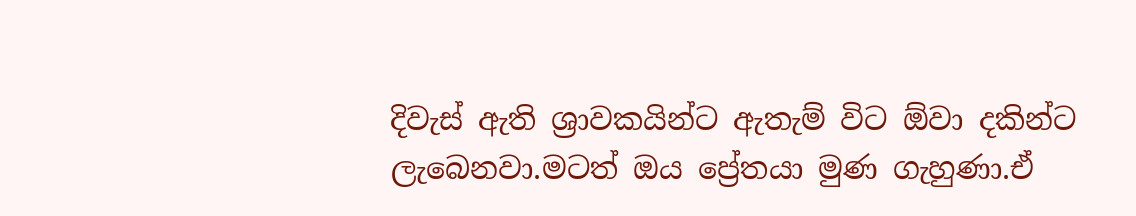දිවැස් ඇති ශ්‍රාවකයින්ට ඇතැම් විට ඕවා දකින්ට ලැබෙනවා.මටත් ඔය ප්‍රේතයා මුණ ගැහුණා.ඒ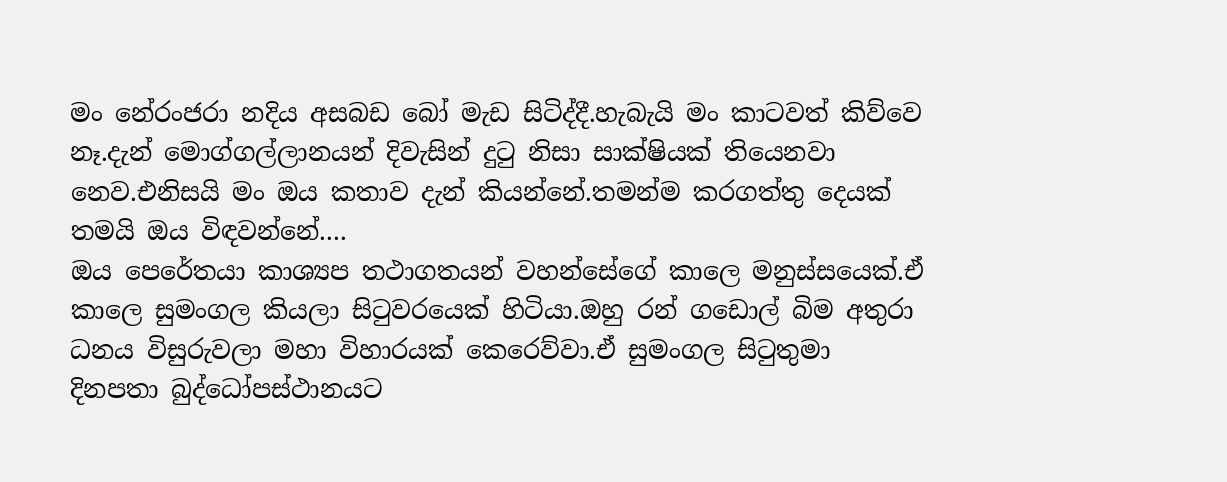මං නේරංජරා නදිය අසබඩ බෝ මැඩ සිටිද්දී.හැබැයි මං කාටවත් කිව්වෙ නෑ.දැන් මොග්ගල්ලානයන් දිවැසින් දුටු නිසා සාක්ෂියක් තියෙනවා නෙව.එනිසයි මං ඔය කතාව දැන් කියන්නේ.තමන්ම කරගත්තු දෙයක් තමයි ඔය විඳවන්නේ....
ඔය පෙරේතයා කාශ්‍යප තථාගතයන් වහන්සේගේ කාලෙ මනුස්සයෙක්.ඒ කාලෙ සුමංගල කියලා සිටුවරයෙක් හිටියා.ඔහු රන් ගඩොල් බිම අතුරා ධනය විසුරුවලා මහා විහාරයක් කෙරෙව්වා.ඒ සුමංගල සිටුතුමා දිනපතා බුද්ධෝපස්ථානයට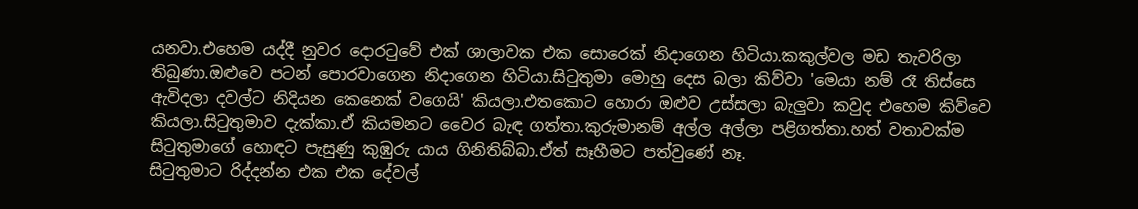යනවා.එහෙම යද්දී නුවර දොරටුවේ එක් ශාලාවක එක සොරෙක් නිදාගෙන හිටියා.කකුල්වල මඩ තැවරිලා තිබුණා.ඔළුවෙ පටන් පොරවාගෙන නිදාගෙන හිටියා.සිටුතුමා මොහු දෙස බලා කිව්වා 'මෙයා නම් රෑ තිස්සෙ ඇවිදලා දවල්ට නිදියන කෙනෙක් වගෙයි' කියලා.එතකොට හොරා ඔළුව උස්සලා බැලුවා කවුද එහෙම කිව්වෙ කියලා.සිටුතුමාව දැක්කා.ඒ කියමනට වෛර බැඳ ගත්තා.කුරුමානම් අල්ල අල්ලා පළිගත්තා.හත් වතාවක්ම සිටුතුමාගේ හොඳට පැසුණු කුඹුරු යාය ගිනිතිබ්බා.ඒත් සෑහීමට පත්වුණේ නෑ.
සිටුතුමාට රිද්දන්න එක එක දේවල්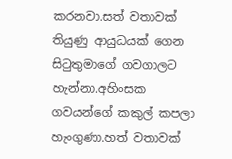කරනවා.සත් වතාවක් තියුණු ආයුධයක් ගෙන සිටුතුමාගේ ගවගාලට හැන්නා.අහිංසක ගවයන්ගේ කකුල් කපලා හැංගුණා.හත් වතාවක්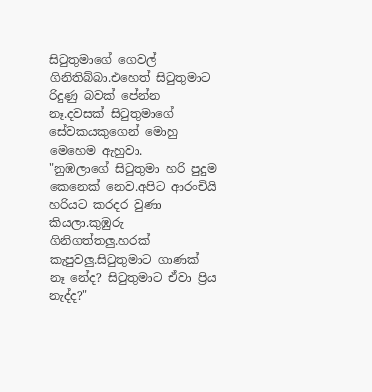සිටුතුමාගේ ගෙවල් ගිනිතිබ්බා.එහෙත් සිටුතුමාට රිදුණු බවක් පේන්න නෑ.දවසක් සිටුතුමාගේ සේවකයකුගෙන් මොහු මෙහෙම ඇහුවා.
"නුඹලාගේ සිටුතුමා හරි පුදුම කෙනෙක් නෙව.අපිට ආරංචියි හරියට කරදර වුණා කියලා.කුඹුරු ගිනිගත්තලු.හරක් කැපුවලු.සිටුතුමාට ගාණක් නෑ නේද? සිටුතුමාට ඒවා ප්‍රිය නැද්ද?"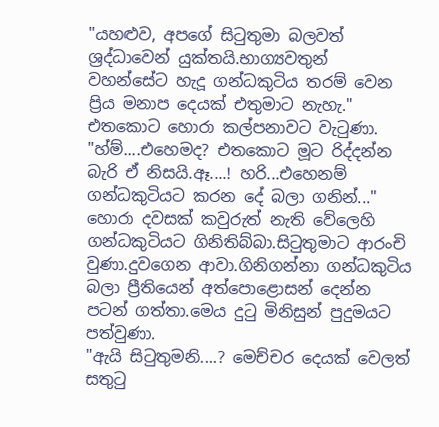"යහළුව, අපගේ සිටුතුමා බලවත් ශ්‍රද්ධාවෙන් යුක්තයි.භාග්‍යවතුන් වහන්සේට හැදූ ගන්ධකුටිය තරම් වෙන ප්‍රිය මනාප දෙයක් එතුමාට නැහැ."
එතකොට හොරා කල්පනාවට වැටුණා.
"හ්ම්....එහෙමද? එතකොට මූට රිද්දන්න බැරි ඒ නිසයි.ඈ....! හරි...එහෙනම් ගන්ධකුටියට කරන දේ බලා ගනින්..."
හොරා දවසක් කවුරුත් නැති වේලෙහි ගන්ධකුටියට ගිනිතිබ්බා.සිටුතුමාට ආරංචි වුණා.දුවගෙන ආවා.ගිනිගන්නා ගන්ධකුටිය බලා ප්‍රීතියෙන් අත්පොළොසන් දෙන්න පටන් ගත්තා.මෙය දුටු මිනිසුන් පුදුමයට පත්වුණා.
"ඇයි සිටුතුමනි....? මෙච්චර දෙයක් වෙලත් සතුටු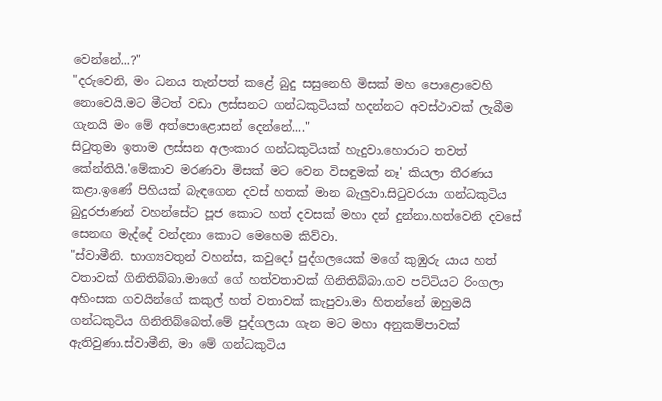වෙන්නේ...?"
"දරුවෙනි, මං ධනය තැන්පත් කළේ බුදු සසුනෙහි මිසක් මහ පොළොවෙහි නොවෙයි.මට මීටත් වඩා ලස්සනට ගන්ධකුටියක් හදන්නට අවස්ථාවක් ලැබීම ගැනයි මං මේ අත්පොළොසන් දෙන්නේ...."
සිටුතුමා ඉතාම ලස්සන අලංකාර ගන්ධකුටියක් හැදුවා.හොරාට තවත් කේන්තියි.'මේකාව මරණවා මිසක් මට වෙන විසඳුමක් නෑ' කියලා තීරණය කළා.ඉණේ පිහියක් බැඳගෙන දවස් හතක් මාන බැලුවා.සිටුවරයා ගන්ධකුටිය බුදුරජාණන් වහන්සේට පූජ කොට හත් දවසක් මහා දන් දුන්නා.හත්වෙනි දවසේ සෙනඟ මැද්දේ වන්දනා කොට මෙහෙම කිව්වා.
"ස්වාමීනි. භාග්‍යවතුන් වහන්ස, කවුදෝ පුද්ගලයෙක් මගේ කුඹුරු යාය හත් වතාවක් ගිනිතිබ්බා.මාගේ ගේ හත්වතාවක් ගිනිතිබ්බා.ගව පට්ටියට රිංගලා අහිංසක ගවයින්ගේ කකුල් හත් වතාවක් කැපුවා.මා හිතන්නේ ඔහුමයි ගන්ධකුටිය ගිනිතිබ්බෙත්.මේ පුද්ගලයා ගැන මට මහා අනුකම්පාවක් ඇතිවුණා.ස්වාමීනි, මා මේ ගන්ධකුටිය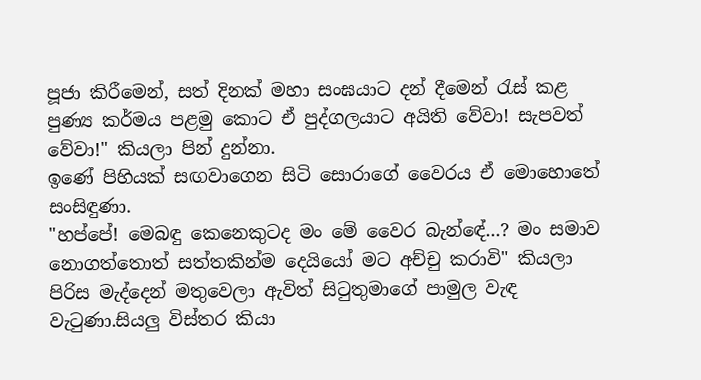පූජා කිරීමෙන්, සත් දිනක් මහා සංඝයාට දන් දීමෙන් රැස් කළ පුණ්‍ය කර්මය පළමු කොට ඒ පුද්ගලයාට අයිති වේවා! සැපවත් වේවා!" කියලා පින් දුන්නා.
ඉණේ පිහියක් සඟවාගෙන සිටි සොරාගේ වෛරය ඒ මොහොතේ සංසිඳුණා.
"හප්පේ! මෙබඳු කෙනෙකුටද මං මේ වෛර බැන්ඳේ...? මං සමාව නොගත්තොත් සත්තකින්ම දෙයියෝ මට අච්චු කරාවි" කියලා පිරිස මැද්දෙන් මතුවෙලා ඇවිත් සිටුතුමාගේ පාමුල වැඳ වැටුණා.සියලු විස්තර කියා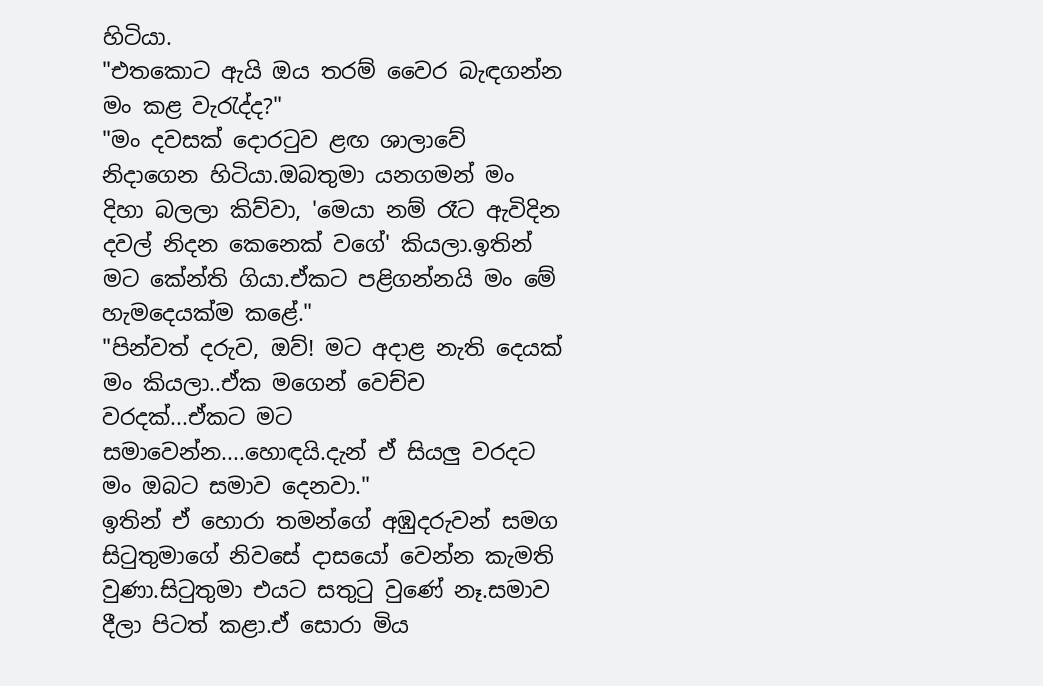හිටියා.
"එතකොට ඇයි ඔය තරම් වෛර බැඳගන්න මං කළ වැරැද්ද?"
"මං දවසක් දොරටුව ළඟ ශාලාවේ නිදාගෙන හිටියා.ඔබතුමා යනගමන් මං දිහා බලලා කිව්වා, 'මෙයා නම් රෑට ඇවිදින දවල් නිදන කෙනෙක් වගේ' කියලා.ඉතින් මට කේන්ති ගියා.ඒකට පළිගන්නයි මං මේ හැමදෙයක්ම කළේ."
"පින්වත් දරුව, ඔව්! මට අදාළ නැති දෙයක් මං කියලා..ඒක මගෙන් වෙච්ච වරදක්...ඒකට මට සමාවෙන්න....හොඳයි.දැන් ඒ සියලු වරදට මං ඔබට සමාව දෙනවා."
ඉතින් ඒ හොරා තමන්ගේ අඹුදරුවන් සමග සිටුතුමාගේ නිවසේ දාසයෝ වෙන්න කැමති වුණා.සිටුතුමා එයට සතුටු වුණේ නෑ.සමාව දීලා පිටත් කළා.ඒ සොරා මිය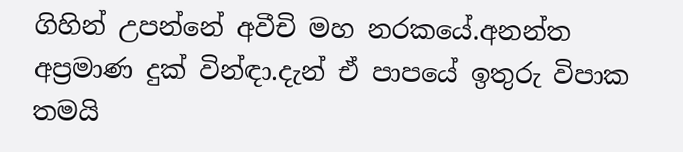ගිහින් උපන්නේ අවීචි මහ නරකයේ.අනන්ත අප්‍රමාණ දුක් වින්ඳා.දැන් ඒ පාපයේ ඉතුරු විපාක තමයි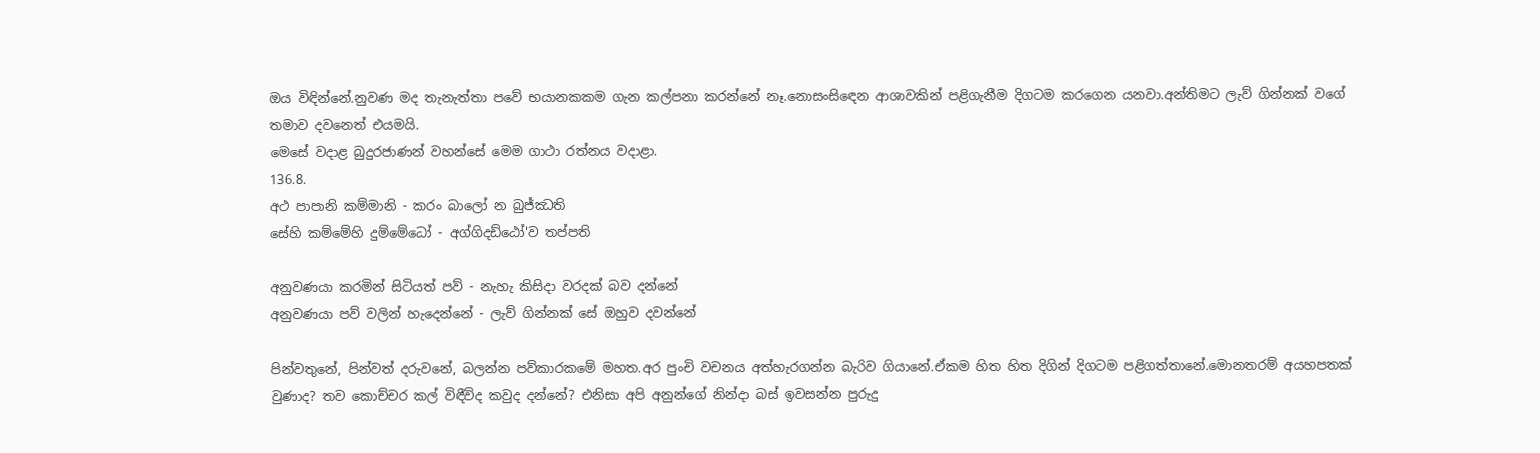ඔය විඳින්නේ.නුවණ මද තැනැත්තා පවේ භයානකකම ගැන කල්පනා කරන්නේ නෑ.නොසංසිඳෙන ආශාවකින් පළිගැනීම දිගටම කරගෙන යනවා.අන්තිමට ලැව් ගින්නක් වගේ තමාව දවනෙත් එයමයි.
මෙසේ වදාළ බුදුරජාණන් වහන්සේ මෙම ගාථා රත්නය වදාළා.
136.8.
අථ පාපානි කම්මානි - කරං බාලෝ න බුජ්ඣති
සේහි කම්මේහි දුම්මේධෝ - අග්ගිදඩ්ඨෝ'ව තප්පති

අනුවණයා කරමින් සිටියත් පව් - නැහැ කිසිදා වරදක් බව දන්නේ
අනුවණයා පව් වලින් හැදෙන්නේ - ලැව් ගින්නක් සේ ඔහුව දවන්නේ

පින්වතුනේ, පින්වත් දරුවනේ, බලන්න පව්කාරකමේ මහත.අර පුංචි වචනය අත්හැරගන්න බැරිව ගියානේ.ඒකම හිත හිත දිගින් දිගටම පළිගත්තානේ.මොනතරම් අයහපතක් වුණාද? තව කොච්චර කල් විඳීවිද කවුද දන්නේ? එනිසා අපි අනුන්ගේ නින්දා බස් ඉවසන්න පුරුදු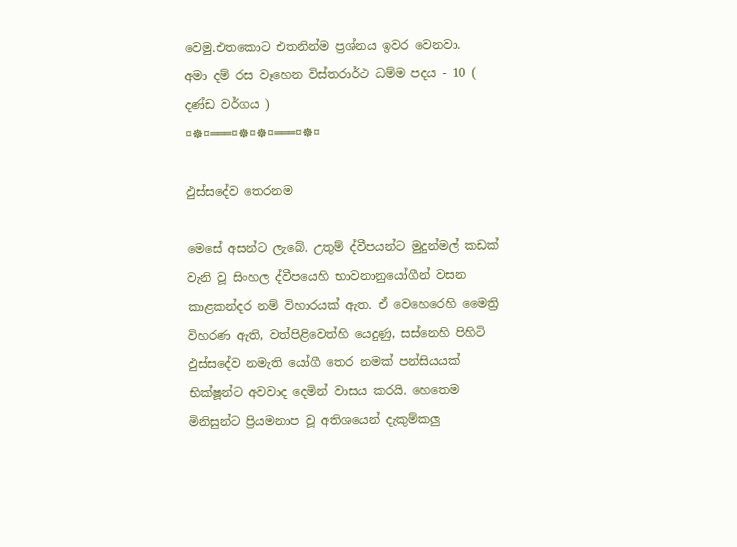වෙමු.එතකොට එතනින්ම ප්‍රශ්නය ඉවර වෙනවා.
අමා දම් රස වෑහෙන විස්තරාර්ථ ධම්ම පදය - 10 ( දණ්ඩ වර්ගය )
¤☸¤═══¤☸¤☸¤═══¤☸¤

ඵුස්සදේව තෙරනම

මෙසේ අසන්ට ලැබේ. උතුම් ද්වීපයන්ට මුදුන්මල් කඩක් වැනි වූ සිංහල ද්වීපයෙහි භාවනානුයෝගීන් වසන කාළකන්දර නම් විහාරයක් ඇත. ඒ වෙහෙරෙහි මෛත්‍රි විහරණ ඇති, වත්පිළිවෙත්හි යෙදුණු, සස්නෙහි පිහිටි ඵුස්සදේව නමැති යෝගී තෙර නමක් පන්සියයක් භික්ෂූන්ට අවවාද දෙමින් වාසය කරයි. හෙතෙම මිනිසුන්ට ප්‍රියමනාප වූ අතිශයෙන් දැකුම්කලු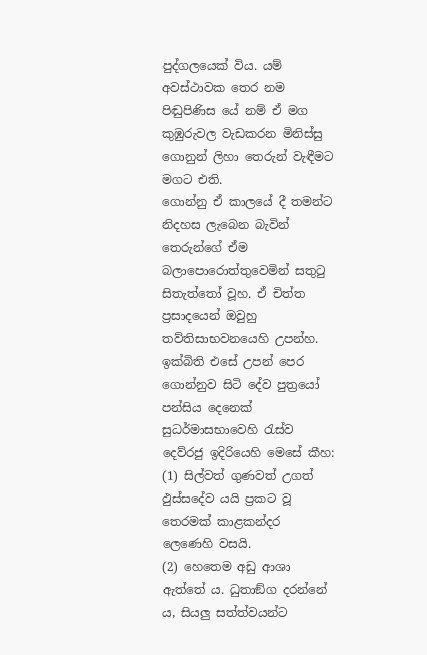පුද්ගලයෙක් විය. යම් අවස්ථාවක තෙර නම පිඬුපිණිස යේ නම් ඒ මග කුඹුරුවල වැඩකරන මිනිස්සු ගොනුන් ලිහා තෙරුන් වැඳීමට මගට එති.
ගොන්නු ඒ කාලයේ දී තමන්ට නිදහස ලැබෙන බැවින් තෙරුන්ගේ ඒම බලාපොරොත්තුවෙමින් සතුටු සිතැත්තෝ වූහ. ඒ චිත්ත ප්‍රසාදයෙන් ඔවුහු තව්තිසාභවනයෙහි උපන්හ. ඉක්බිති එසේ උපන් පෙර ගොන්නුව සිටි දේව පුත්‍රයෝ පන්සිය දෙනෙක් සුධර්මාසභාවෙහි රැස්ව දෙව්රජු ඉදිරියෙහි මෙසේ කීහ: (1) සිල්වත් ගුණවත් උගත් ඵුස්සදේව යයි ප්‍රකට වූ තෙරමක් කාළකන්දර ලෙණෙහි වසයි.
(2) හෙතෙම අඩු ආශා ඇත්තේ ය. ධුතාඞ්ග දරන්නේ ය, සියලු සත්ත්වයන්ට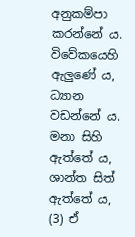අනුකම්පා කරන්නේ ය. විවේකයෙහි ඇලුණේ ය, ධ්‍යාන වඩන්නේ ය. මනා සිහි ඇත්තේ ය, ශාන්ත සිත් ඇත්තේ ය, (3) ඒ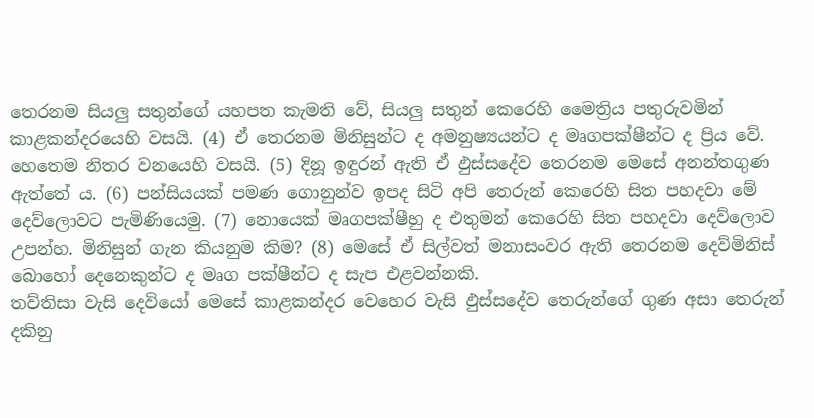තෙරනම සියලු සතුන්ගේ යහපත කැමති වේ, සියලු සතුන් කෙරෙහි මෛත්‍රිය පතුරුවමින් කාළකන්දරයෙහි වසයි. (4) ඒ තෙරනම මිනිසුන්ට ද අමනුෂ්‍යයන්ට ද මෘගපක්ෂීන්ට ද ප්‍රිය වේ.
හෙතෙම නිතර වනයෙහි වසයි. (5) දිනූ ඉඳුරන් ඇති ඒ ඵුස්සදේව තෙරනම මෙසේ අනන්තගුණ ඇත්තේ ය. (6) පන්සියයක් පමණ ගොනුන්ව ඉපද සිටි අපි තෙරුන් කෙරෙහි සිත පහදවා මේ දෙව්ලොවට පැමිණියෙමු. (7) නොයෙක් මෘගපක්ෂීහු ද එතුමන් කෙරෙහි සිත පහදවා දෙව්ලොව උපන්හ. මිනිසුන් ගැන කියනුම කිම? (8) මෙසේ ඒ සිල්වත් මනාසංවර ඇති තෙරනම දෙව්මිනිස් බොහෝ දෙනෙකුන්ට ද මෘග පක්ෂීන්ට ද සැප එළවන්නකි.
තව්තිසා වැසි දෙවියෝ මෙසේ කාළකන්දර වෙහෙර වැසි ඵුස්සදේව තෙරුන්ගේ ගුණ අසා තෙරුන් දකිනු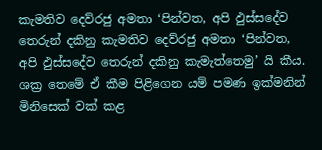කැමතිව දෙව්රජු අමතා ‘පින්වත, අපි ඵුස්සදේව තෙරුන් දකිනු කැමතිව දෙව්රජු අමතා ‘පින්වත, අපි ඵුස්සදේව තෙරුන් දකිනු කැමැත්තෙමු’ යි කීය.
ශක්‍ර තෙමේ ඒ කීම පිළිගෙන යම් පමණ ඉක්මනින් මිනිසෙක් වක් කළ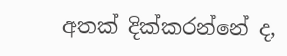අතක් දික්කරන්නේ ද,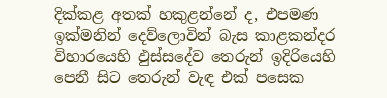දික්කළ අතක් හකුළන්නේ ද, එපමණ ඉක්මනින් දෙව්ලොවින් බැස කාළකන්දර විහාරයෙහි ඵුස්සදේව තෙරුන් ඉදිරියෙහි පෙනී සිට තෙරුන් වැඳ එක් පසෙක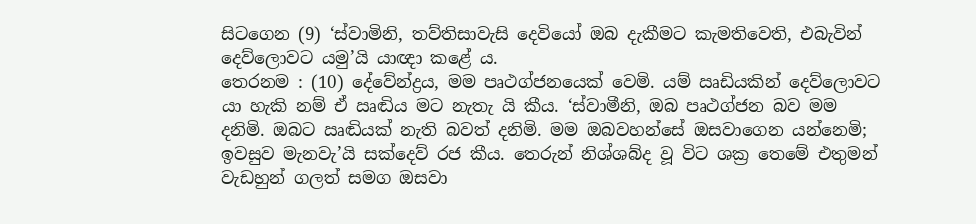සිටගෙන (9) ‘ස්වාමිනි, තව්තිසාවැසි දෙවියෝ ඔබ දැකීමට කැමතිවෙති, එබැවින් දෙව්ලොවට යමු’යි යාඥා කළේ ය.
තෙරනම : (10) දේවේන්ද්‍රය, මම පෘථග්ජනයෙක් වෙමි. යම් ඍඩියකින් දෙව්ලොවට යා හැකි නම් ඒ ඍඬිය මට නැතැ යි කීය. ‘ස්වාමීනි, ඔබ පෘථග්ජන බව මම දනිමි. ඔබට ඍඬියක් නැති බවත් දනිමි. මම ඔබවහන්සේ ඔසවාගෙන යන්නෙමි; ඉවසුව මැනවැ’යි සක්දෙව් රජ කීය. තෙරුන් නිශ්ශබ්ද වූ විට ශක්‍ර තෙමේ එතුමන් වැඩහුන් ගලත් සමග ඔසවා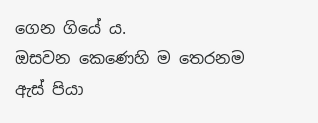ගෙන ගියේ ය.
ඔසවන කෙණෙහි ම තෙරනම ඇස් පියා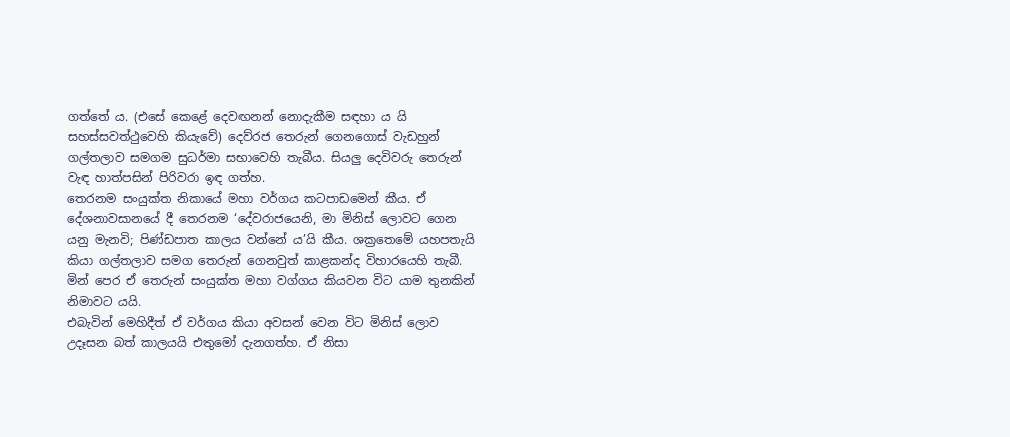ගත්තේ ය. (එසේ කෙළේ දෙවඟනන් නොදැකීම සඳහා ය යි සහස්සවත්ථුවෙහි කියැවේ) දෙව්රජ තෙරුන් ගෙනගොස් වැඩහුන් ගල්තලාව සමගම සුධර්මා සභාවෙහි තැබීය. සියලු දෙවිවරු තෙරුන් වැඳ හාත්පසින් පිරිවරා ඉඳ ගත්හ.
තෙරනම සංයුක්ත නිකායේ මහා වර්ගය කටපාඩමෙන් කීය. ඒ දේශනාවසානයේ දී තෙරනම ‘දේවරාජයෙනි, මා මිනිස් ලොවට ගෙන යනු මැනවි; පිණ්ඩපාත කාලය වන්නේ ය’යි කීය. ශක්‍රතෙමේ යහපතැයි කියා ගල්තලාව සමග තෙරුන් ගෙනවුත් කාළකන්ද විහාරයෙහි තැබී. මින් පෙර ඒ තෙරුන් සංයුක්ත මහා වග්ගය කියවන විට යාම තුනකින් නිමාවට යයි.
එබැවින් මෙහිදීත් ඒ වර්ගය කියා අවසන් වෙන විට මිනිස් ලොව උදෑසන බත් කාලයයි එතුමෝ දැනගත්හ. ඒ නිසා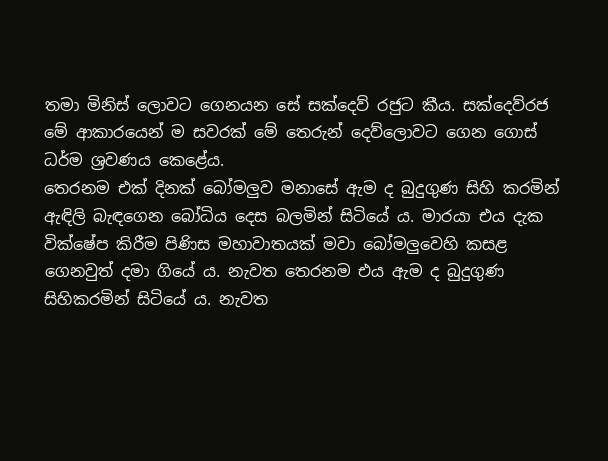තමා මිනිස් ලොවට ගෙනයන සේ සක්දෙව් රජුට කීය. සක්දෙව්රජ මේ ආකාරයෙන් ම සවරක් මේ තෙරුන් දෙව්ලොවට ගෙන ගොස් ධර්ම ශ්‍රවණය කෙළේය.
තෙරනම එක් දිනක් බෝමලුව මනාසේ ඇම ද බුදුගුණ සිහි කරමින් ඇඳිලි බැඳගෙන බෝධිය දෙස බලමින් සිටියේ ය. මාරයා එය දැක වික්ෂේප කිරීම පිණිස මහාවාතයක් මවා බෝමලුවෙහි කසළ ගෙනවුත් දමා ගියේ ය. නැවත තෙරනම එය ඇම ද බුදුගුණ සිහිකරමින් සිටියේ ය. නැවත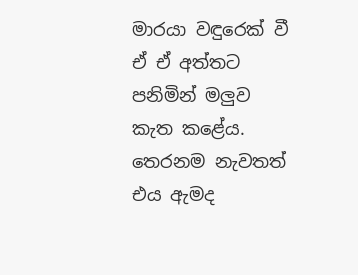මාරයා වඳුරෙක් වී ඒ ඒ අත්තට පනිමින් මලුව කැත කළේය. තෙරනම නැවතත් එය ඇමද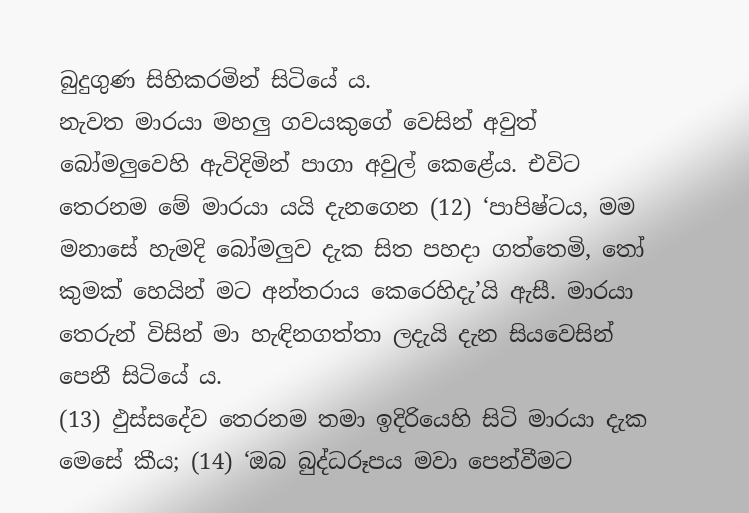බුදුගුණ සිහිකරමින් සිටියේ ය.
නැවත මාරයා මහලු ගවයකුගේ වෙසින් අවුත් බෝමලුවෙහි ඇවිදිමින් පාගා අවුල් කෙළේය. එවිට තෙරනම මේ මාරයා යයි දැනගෙන (12) ‘පාපිෂ්ටය, මම මනාසේ හැමදි බෝමලුව දැක සිත පහදා ගත්තෙමි, තෝ කුමක් හෙයින් මට අන්තරාය කෙරෙහිදැ’යි ඇසී. මාරයා තෙරුන් විසින් මා හැඳිනගත්තා ලදැයි දැන සියවෙසින් පෙනී සිටියේ ය.
(13) ඵුස්සදේව තෙරනම තමා ඉදිරියෙහි සිටි මාරයා දැක මෙසේ කීය; (14) ‘ඔබ බුද්ධරූපය මවා පෙන්වීමට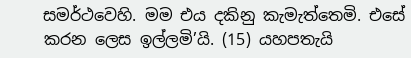සමර්ථවෙහි. මම එය දකිනු කැමැත්තෙමි. එසේ කරන ලෙස ඉල්ලමි’යි. (15) යහපතැයි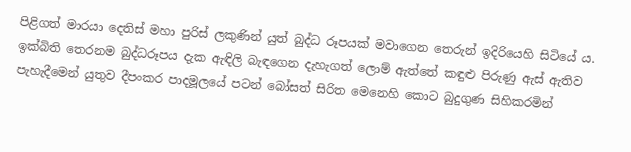පිළිගත් මාරයා දෙතිස් මහා පුරිස් ලකුණින් යුත් බුද්ධ රූපයක් මවාගෙන තෙරුන් ඉදිරියෙහි සිටියේ ය.
ඉක්බිති තෙරනම බුද්ධරූපය දැක ඇඳිලි බැඳගෙන දැහැගත් ලොම් ඇත්තේ කඳුළු පිරුණු ඇස් ඇතිව පැහැදීමෙන් යුතුව දීපංකර පාදමූලයේ පටන් බෝසත් සිරිත මෙනෙහි කොට බුදුගුණ සිහිකරමින්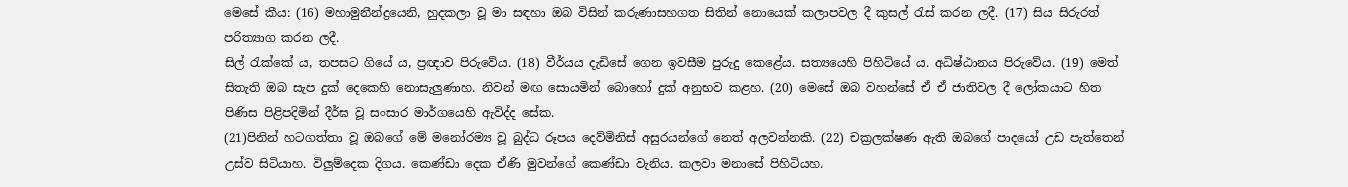මෙසේ කීය: (16) මහාමුනීන්ද්‍රයෙනි, හුදකලා වූ මා සඳහා ඔබ විසින් කරුණාසහගත සිතින් නොයෙක් කලාපවල දී කුසල් රැස් කරන ලදී. (17) සිය සිරුරත් පරිත්‍යාග කරන ලදී.
සිල් රැක්කේ ය, තපසට ගියේ ය, ප්‍රඥාව පිරුවේය. (18) වීර්යය දැඩිසේ ගෙන ඉවසීම පුරුදු කෙළේය. සත්‍යයෙහි පිහිටියේ ය. අධිෂ්ඨානය පිරුවේය. (19) මෙත් සිතැති ඔබ සැප දුක් දෙකෙහි නොසැලුණාහ. නිවන් මඟ සොයමින් බොහෝ දුක් අනුභව කළහ. (20) මෙසේ ඔබ වහන්සේ ඒ ඒ ජාතිවල දී ලෝකයාට හිත පිණිස පිළිපදිමින් දීර්ඝ වූ සංසාර මාර්ගයෙහි ඇවිද්ද සේක.
(21)පිනින් හටගත්තා වූ ඔබගේ මේ මනෝරම්‍ය වූ බුද්ධ රූපය දෙව්මිනිස් අසුරයන්ගේ නෙත් අලවන්නකි. (22) චක්‍රලක්ෂණ ඇති ඔබගේ පාදයෝ උඩ පැත්තෙන් උස්ව සිටියාහ. විලුම්දෙක දිගය. කෙණ්ඩා දෙක ඒණි මුවන්ගේ කෙණ්ඩා වැනිය. කලවා මනාසේ පිහිටියහ.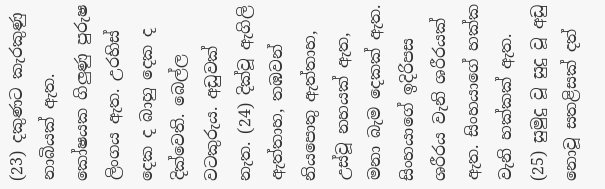(23) දකුණට කැරකුණු නාබියක් ඇත. කෝෂයක ගිලුණු පුරුෂ ලිංගය ඇත. උරහිස් දෙක ද බාහු දෙක ද දික්වෙති. බෙල්ල වටකුරුය. අඩුවක් නැත. (24) දික්වූ ඇගිලි ඇත්තාහ, තඹවන් නියපොතු ඇත්තාහ, උස්වූ නහයක් ඇත, මනා බැම දෙකක් ඇත. සිංහයාගේ ඉදිරිපස ශරීරය වැනි ශරීරයක් ඇත. සිංහයාගේ හක්ක වැනි හක්කක් ඇත.
(25) සුමුදු වූ සුදු වූ අඩු නොවූ සතළිසක් දත්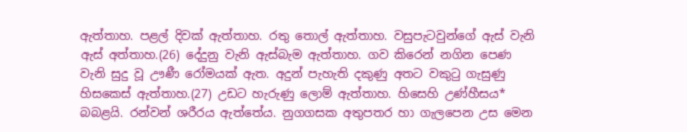ඇත්තාහ. පළල් දිවක් ඇත්තාහ. රතු තොල් ඇත්තාහ. වසුපැටවුන්ගේ ඇස් වැනි ඇස් අත්තාහ.(26) දේදුනු වැනි ඇස්බැම ඇත්තාහ. ගව කිරෙන් නගින පෙණ වැනි සුදු වූ ඌණී රෝමයක් ඇත. අදුන් පැහැති දකුණු අතට වකුටු ගැසුණු හිසකෙස් ඇත්තාහ.(27) උඩට හැරුණු ලොම් ඇත්තාහ. හිසෙහි උණ්හීසය* බබළයි. රන්වන් ශරීරය ඇත්තේය. නුගගසක අතුපතර හා ගැලපෙන උස මෙන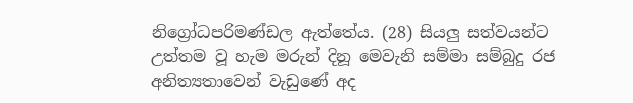නිග්‍රෝධපරිමණ්ඩල ඇත්තේය. (28) සියලු සත්වයන්ට උත්තම වූ හැම මරුන් දිනූ මෙවැනි සම්මා සම්බුදු රජ අනිත්‍යතාවෙන් වැඩුණේ අද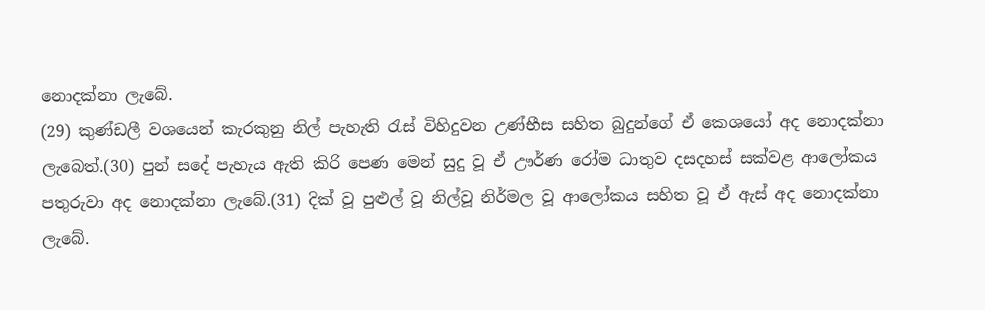නොදක්නා ලැබේ.
(29) කුණ්ඩලී වශයෙන් කැරකුනු නිල් පැහැති රැස් විහිදුවන උණ්භීස සහිත බුදුන්ගේ ඒ කෙශයෝ අද නොදක්නා ලැබෙත්.(30) පුන් සදේ පැහැය ඇති කිරි පෙණ මෙන් සුදු වූ ඒ ඌර්ණ රෝම ධාතුව දසදහස් සක්වළ ආලෝකය පතුරුවා අද නොදක්නා ලැබේ.(31) දික් වූ පුළුල් වූ නිල්වූ නිර්මල වූ ආලෝකය සහිත වූ ඒ ඇස් අද නොදක්නා ලැබේ.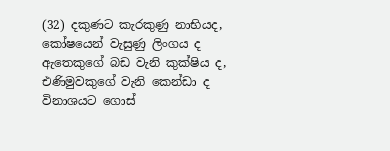(32) දකුණට කැරකුණු නාභියද, කෝෂයෙන් වැසුණු ලිංගය ද ඇතෙකුගේ බඩ වැනි කුක්ෂිය ද, එණිමුවකුගේ වැනි කෙන්ඩා ද විනාශයට ගොස්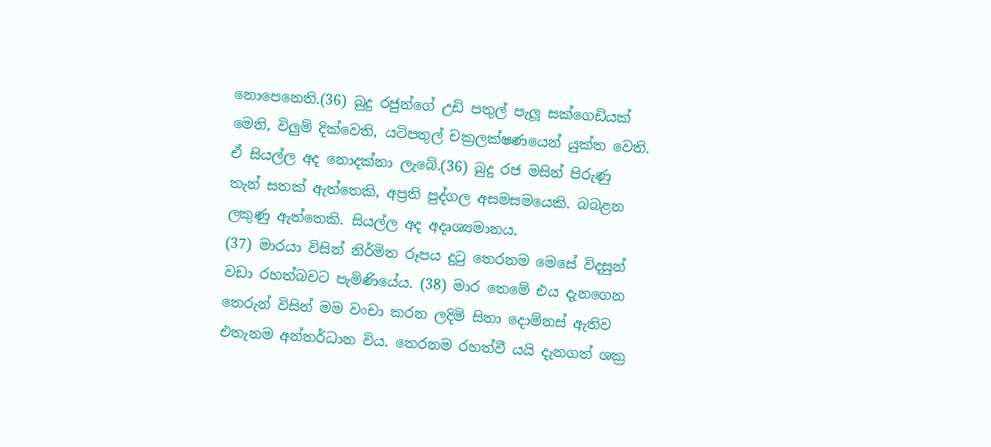නොපෙනෙති.(36) බුදු රජුන්ගේ උඩි පතුල් පැලූ සක්ගෙඩියක් මෙනි, විලුම් දික්වෙති, යටිපතුල් චක්‍රලක්ෂණයෙන් යුක්ත වෙති. ඒ සියල්ල අද නොදක්නා ලැබේ.(36) බුදු රජ මසින් පිරුණු තැන් සතක් ඇත්තෙකි, අප්‍රති පුද්ගල අසමසමයෙකි. බබළන ලකුණු ඇත්තෙකි. සියල්ල අද අදෘශ්‍යමානය.
(37) මාරයා විසින් නිර්මිත රූපය දුටු තෙරනම මෙසේ විදසුන් වඩා රහත්බවට පැමිණියේය. (38) මාර තෙමේ එය දැනගෙන තෙරුන් විසින් මම වංචා කරන ලදිමි සිතා දොම්නස් ඇතිව එතැනම අන්තර්ධාන විය. තෙරනම රහත්වී යයි දැනගත් ශක්‍ර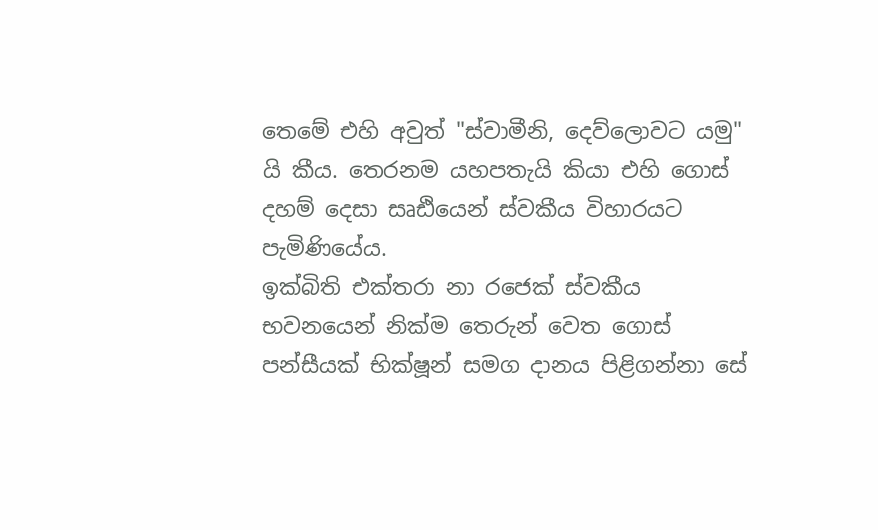තෙමේ එහි අවුත් "ස්වාමීනි, දෙව්ලොවට යමු" යි කීය. තෙරනම යහපතැයි කියා එහි ගොස් දහම් දෙසා සෘඪියෙන් ස්වකීය විහාරයට පැමිණියේය.
ඉක්බිති එක්තරා නා රජෙක් ස්වකීය භවනයෙන් නික්ම තෙරුන් වෙත ගොස් පන්සීයක් භික්ෂූන් සමග දානය පිළිගන්නා සේ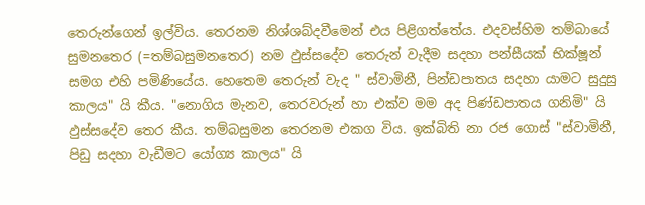තෙරුන්ගෙන් ඉල්විය. තෙරනම නිශ්ශබ්දවීමෙන් එය පිළිගත්තේය. එදවස්හිම තම්බායේ සුමනතෙර (=තම්බසුමනතෙර) නම ඵුස්සදේව තෙරුන් වැදීම සදහා පන්සීයක් භික්ෂූන් සමග එහි පමිණියේය. හෙතෙම තෙරුන් වැද " ස්වාමිනී, පින්ඩපාතය සදහා යාමට සුදුසු කාලය" යි කීය. "නොගිය මැනව, තෙරවරුන් හා එක්ව මම අද පිණ්ඩපාතය ගනිමි" යි ඵුස්සදේව තෙර කීය. තම්බසුමන තෙරනම එකග විය. ඉක්බිති නා රජ ගොස් "ස්වාමිනී, පිඩු සදහා වැඩීමට යෝග්‍ය කාලය" යි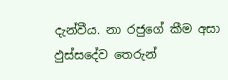දැන්වීය. නා රජුගේ කීම අසා ඵුස්සදේව තෙරුන්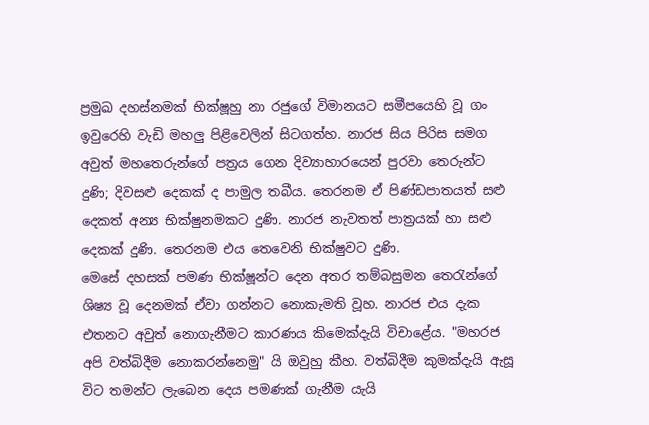ප්‍රමුඛ දහස්නමක් භික්ෂූහු නා රජුගේ විමානයට සමීපයෙහි වූ ගං ඉවුරෙහි වැඩි මහලු පිළිවෙලින් සිටගත්හ. නාරජ සිය පිරිස සමග අවුත් මහතෙරුන්ගේ පත්‍රය ගෙන දිව්‍යාහාරයෙන් පුරවා තෙරුන්ට දුණි; දිවසළු දෙකක් ද පාමුල තබීය. තෙරනම ඒ පිණ්ඩපාතයත් සළු දෙකත් අන්‍ය භික්ෂුනමකට දුණි. නාරජ නැවතත් පාත්‍රයක් හා සළු දෙකක් දුණි. තෙරනම එය තෙවෙනි භික්ෂුවට දුණි.
මෙසේ දහසක් පමණ භික්ෂූන්ට දෙන අතර තම්බසුමන තෙරැන්ගේ ශිෂ්‍ය වූ දෙනමක් ඒවා ගන්නට නොකැමති වූහ. නාරජ එය දැක එතනට අවුත් නොගැනීමට කාරණය කිමෙක්දැයි විචාළේය. "මහරජ අපි වත්බිදීම නොකරන්නෙමු" යි ඔවුහු කීහ. වත්බිදීම කුමක්දැයි ඇසූ විට තමන්ට ලැබෙන දෙය පමණක් ගැනීම යැයි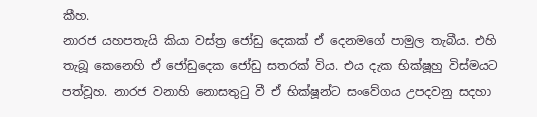කීහ.
නාරජ යහපතැයි කියා වස්ත්‍ර ජෝඩු දෙකක් ඒ දෙනමගේ පාමුල තැබීය. එහි තැබූ කෙනෙහි ඒ ජෝඩුදෙක ජෝඩු සතරක් විය. එය දැක භික්ෂූහු විස්මයට පත්වූහ. නාරජ වනාහි නොසතුටු වී ඒ භික්ෂූන්ට සංවේගය උපදවනු සදහා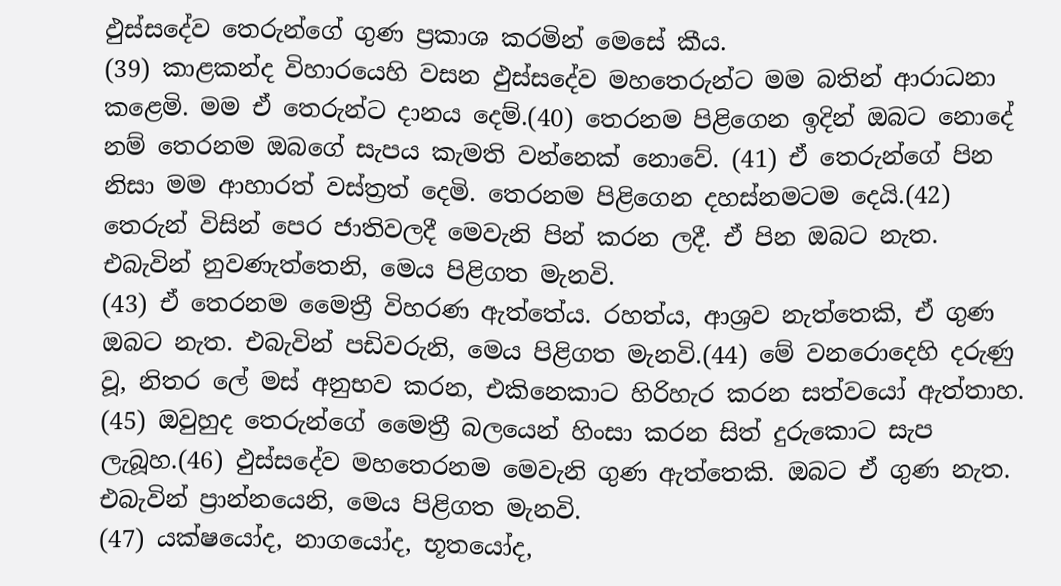ඵුස්සදේව තෙරුන්ගේ ගුණ ප්‍රකාශ කරමින් මෙසේ කීය.
(39) කාළකන්ද විහාරයෙහි වසන ඵුස්සදේව මහතෙරුන්ට මම බතින් ආරාධනා කළෙමි. මම ඒ තෙරුන්ට දානය දෙම්.(40) තෙරනම පිළිගෙන ඉදින් ඔබට නොදේ නම් තෙරනම ඔබගේ සැපය කැමති වන්නෙක් නොවේ. (41) ඒ තෙරුන්ගේ පින නිසා මම ආහාරත් වස්ත්‍රත් දෙමි. තෙරනම පිළිගෙන දහස්නමටම දෙයි.(42) තෙරුන් විසින් පෙර ජාතිවලදී මෙවැනි පින් කරන ලදී. ඒ පින ඔබට නැත. එබැවින් නුවණැත්තෙනි, මෙය පිළිගත මැනවි.
(43) ඒ තෙරනම මෛත්‍රී විහරණ ඇත්තේය. රහත්ය, ආශ්‍රව නැත්තෙකි, ඒ ගුණ ඔබට නැත. එබැවින් පඩිවරුනි, මෙය පිළිගත මැනවි.(44) මේ වනරොදෙහි දරුණු වූ, නිතර ලේ මස් අනුභව කරන, එකිනෙකාට හිරිහැර කරන සත්වයෝ ඇත්තාහ. (45) ඔවුහුද තෙරුන්ගේ මෛත්‍රී බලයෙන් හිංසා කරන සිත් දුරුකොට සැප ලැබූහ.(46) ඵුස්සදේව මහතෙරනම මෙවැනි ගුණ ඇත්තෙකි. ඔබට ඒ ගුණ නැත. එබැවින් ප්‍රාන්නයෙනි, මෙය පිළිගත මැනවි.
(47) යක්ෂයෝද, නාගයෝද, භූතයෝද,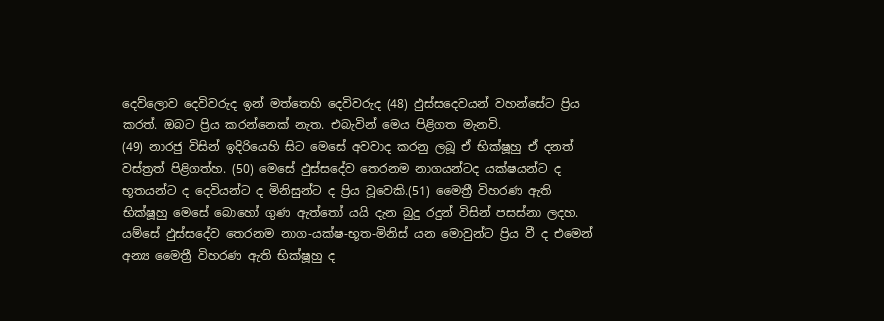දෙව්ලොව දෙවිවරුද ඉන් මත්තෙහි දෙවිවරුද (48) ඵුස්සදෙවයන් වහන්සේට ප්‍රිය කරත්. ඔබට ප්‍රිය කරන්නෙක් නැත. එබැවින් මෙය පිළිගත මැනවි.
(49) නාරජු විසින් ඉදිරියෙහි සිට මෙසේ අවවාද කරනු ලබූ ඒ භික්ෂූහු ඒ දනත් වස්ත්‍රත් පිළිගත්හ. (50) මෙසේ ඵුස්සදේව තෙරනම නාගයන්ටද යක්ෂයන්ට ද භූතයන්ට ද දෙවියන්ට ද මිනිසුන්ට ද ප්‍රිය වූවෙකි.(51) මෛත්‍රී විහරණ ඇති භික්ෂූහු මෙසේ බොහෝ ගුණ ඇත්තෝ යයි දැන බුදු රදුන් විසින් පසස්නා ලදහ. යම්සේ ඵුස්සදේව තෙරනම නාග-යක්ෂ-භූත-මිනිස් යන මොවුන්ට ප්‍රිය වී ද එමෙන් අන්‍ය මෛත්‍රී විහරණ ඇති භික්ෂූහු ද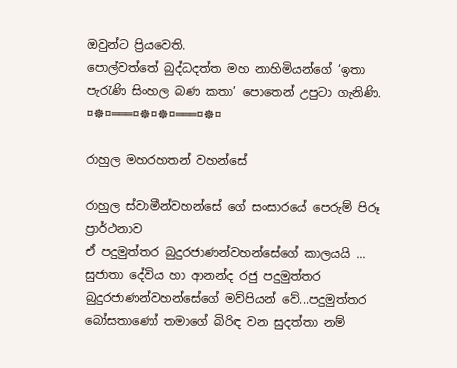ඔවුන්ට ප්‍රියවෙති.
පොල්වත්තේ බුද්ධදත්ත මහ නාහිමියන්ගේ ‘ඉතා පැරැණි සිංහල බණ කතා’ පොතෙන් උපුටා ගැනිණි.
¤☸¤═══¤☸¤☸¤═══¤☸¤

රාහුල මහරහතන් වහන්සේ

රාහුල ස්වාමීන්වහන්සේ ගේ සංසාරයේ පෙරුම් පිරූ ප්‍රාර්ථනාව
ඒ පදුමුත්තර බුදුරජාණන්වහන්සේගේ කාලයයි ... සුජාතා දේවිය හා ආනන්ද රජු පදුමුත්තර බුදුරජාණන්වහන්සේගේ මව්පියන් වේ...පදුමුත්තර බෝසතාණෝ තමාගේ බිරිඳ වන සුදත්තා නම්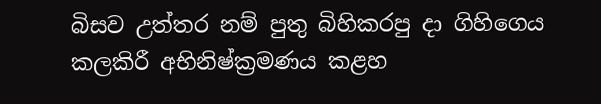බිසව උත්තර නම් පුතු බිහිකරපු දා ගිහිගෙය කලකිරී අභිනිෂ්ක්‍රමණය කළහ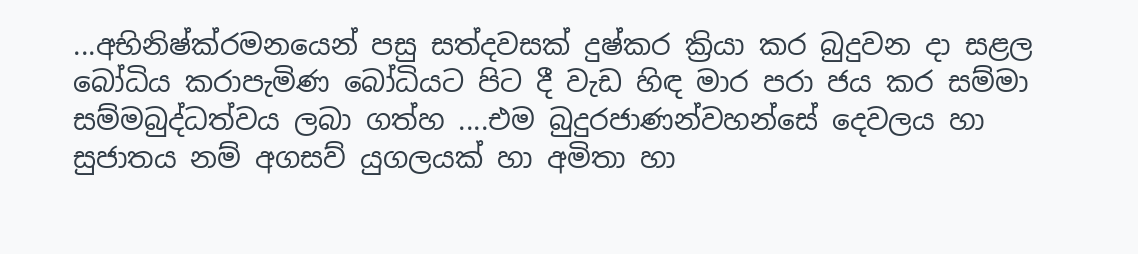...අභිනිෂ්ක්රමනයෙන් පසු සත්දවසක් දුෂ්කර ක්‍රියා කර බුදුවන දා සළල බෝධිය කරාපැමිණ බෝධියට පිට දී වැඩ හිඳ මාර පරා ජය කර සම්මා සම්මබුද්ධත්වය ලබා ගත්හ ....එම බුදුරජාණන්වහන්සේ දෙවලය හා සුජාතය නම් අගසව් යුගලයක් හා අමිතා හා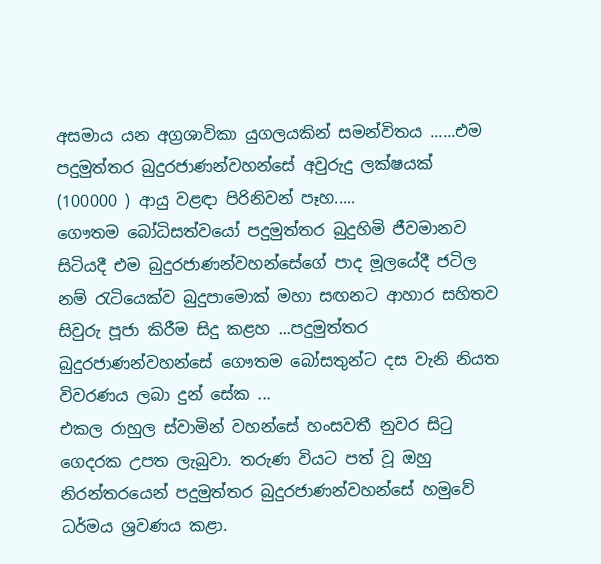අසමාය යන අග්‍රශාවිකා යුගලයකින් සමන්විතය ......එම පදුමුත්තර බුදුරජාණන්වහන්සේ අවුරුදු ලක්ෂයක් (100000 ) ආයු වළඳා පිරිනිවන් පෑහ.....
ගෞතම බෝධිසත්වයෝ පදුමුත්තර බුදුහිමි ජීවමානව සිටියදී එම බුදුරජාණන්වහන්සේගේ පාද මූලයේදී ජටිල නම් රැටියෙක්ව බුදුපාමොක් මහා සඟනට ආහාර සහිතව සිවුරු පූජා කිරීම සිදු කළහ ...පදුමුත්තර බුදුරජාණන්වහන්සේ ගෞතම බෝසතුන්ට දස වැනි නියත විවරණය ලබා දුන් සේක ...
එකල රාහුල ස්වාමින් වහන්සේ හංසවතී නුවර සිටු ගෙදරක උපත ලැබුවා. තරුණ වියට පත් වූ ඔහු නිරන්තරයෙන් පදුමුත්තර බුදුරජාණන්වහන්සේ හමුවේ ධර්මය ශ්‍රවණය කළා.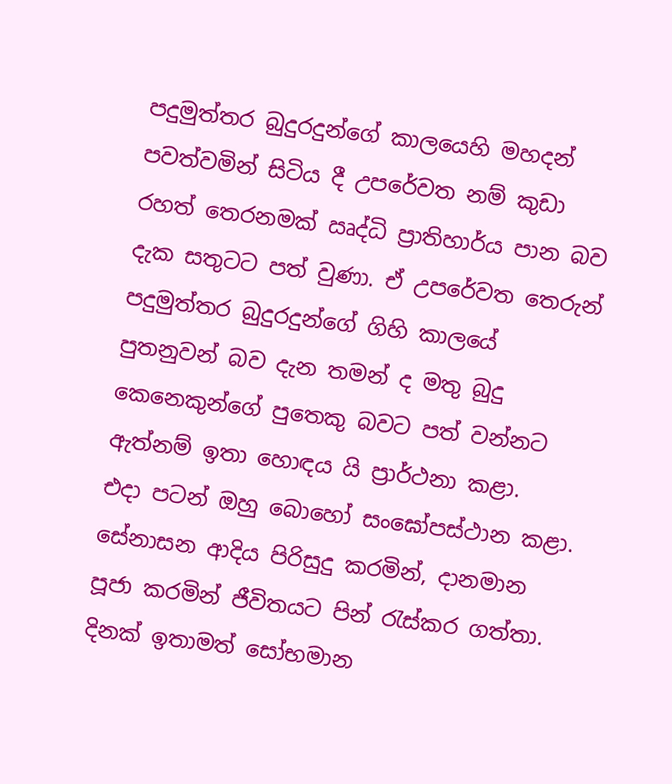පදුමුත්තර බුදුරදුන්ගේ කාලයෙහි මහදන් පවත්වමින් සිටිය දී උපරේවත නම් කුඩා රහත් තෙරනමක් ඍද්ධි ප්‍රාතිහාර්ය පාන බව දැක සතුටට පත් වුණා. ඒ උපරේවත තෙරුන් පදුමුත්තර බුදුරදුන්ගේ ගිහි කාලයේ පුතනුවන් බව දැන තමන් ද මතු බුදු කෙනෙකුන්ගේ පුතෙකු බවට පත් වන්නට ඇත්නම් ඉතා හොඳය යි ප්‍රාර්ථනා කළා.
එදා පටන් ඔහු බොහෝ සංඝෝපස්ථාන කළා. සේනාසන ආදිය පිරිසුදු කරමින්, දානමාන පූජා කරමින් ජීවිතයට පින් රැස්කර ගත්තා. දිනක් ඉතාමත් සෝභමාන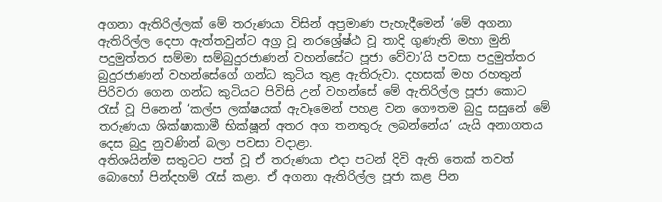අගනා ඇතිරිල්ලක් මේ තරුණයා විසින් අප්‍රමාණ පැහැදීමෙන් ‘මේ අගනා ඇතිරිල්ල දෙපා ඇත්තවුන්ට අග්‍ර වූ නරශ්‍රේෂ්ඨ වූ තාදි ගුණැති මහා මුනි පදුමුත්තර සම්මා සම්බුදුරජාණන් වහන්සේට පූජා වේවා’යි පවසා පදුමුත්තර බුදුරජාණන් වහන්සේගේ ගන්ධ කුටිය තුළ ඇතිරුවා. දහසක් මහ රහතුන් පිරිවරා ගෙන ගන්ධ කුටියට පිවිසි උන් වහන්සේ මේ ඇතිරිල්ල පූජා කොට රැස් වූ පිනෙන් ‘කල්ප ලක්ෂයක් ඇවෑමෙන් පහළ වන ගෞතම බුදු සසුනේ මේ තරුණයා ශික්ෂාකාමී භික්ෂූන් අතර අග තනතුරු ලබන්නේය’ යැයි අනාගතය දෙස බුදු නුවණින් බලා පවසා වදාළා.
අතිශයින්ම සතුටට පත් වූ ඒ තරුණයා එදා පටන් දිවි ඇති තෙක් තවත් බොහෝ පින්දහම් රැස් කළා. ඒ අගනා ඇතිරිල්ල පූජා කළ පින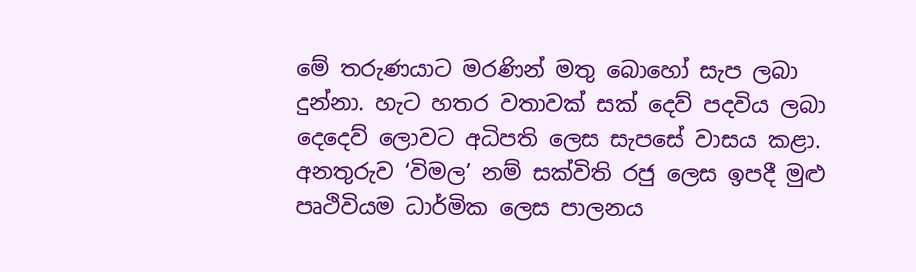මේ තරුණයාට මරණින් මතු බොහෝ සැප ලබා දුන්නා. හැට හතර වතාවක් සක් දෙව් පදවිය ලබා දෙදෙව් ලොවට අධිපති ලෙස සැපසේ වාසය කළා. අනතුරුව ‘විමල’ නම් සක්විති රජු ලෙස ඉපදී මුළු පෘථිවියම ධාර්මික ලෙස පාලනය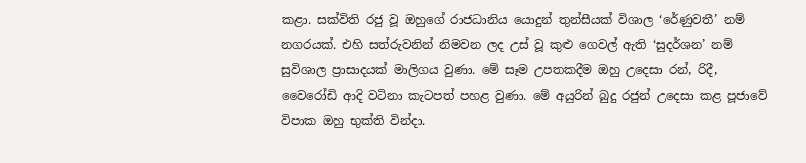කළා. සක්විති රජු වූ ඔහුගේ රාජධානිය යොදුන් තුන්සීයක් විශාල ‘රේණුවතී’ නම් නගරයක්. එහි සත්රුවනින් නිමවන ලද උස් වූ කුළු ගෙවල් ඇති ‘සුදර්ශන’ නම් සුවිශාල ප්‍රාසාදයක් මාලිගය වුණා. මේ සෑම උපතකදීම ඔහු උදෙසා රන්, රිදී, වෛරෝඩි ආදි වටිනා කැටපත් පහළ වුණා. මේ අයුරින් බුදු රජුන් උදෙසා කළ පූජාවේ විපාක ඔහු භුක්ති වින්දා.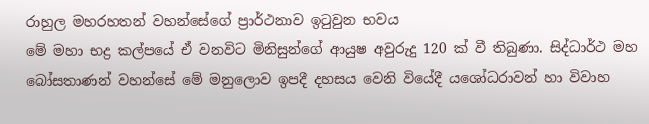රාහුල මහරහතන් වහන්සේගේ ප්‍රාර්ථනාව ඉටුවුන භවය
මේ මහා භද්‍ර කල්පයේ ඒ වනවිට මිනිසුන්ගේ ආයුෂ අවුරුදු 120 ක් වී තිබුණා. සිද්ධාර්ථ මහ බෝසතාණන් වහන්සේ මේ මනුලොව ඉපදී දහසය වෙනි වියේදී යශෝධරාවන් හා විවාහ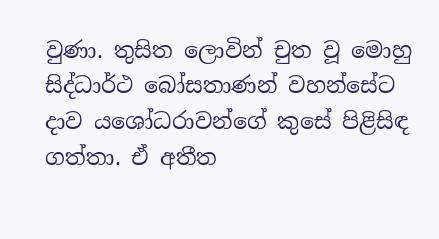වුණා. තුසිත ලොවින් චුත වූ මොහු සිද්ධාර්ථ බෝසතාණන් වහන්සේට දාව යශෝධරාවන්ගේ කුසේ පිළිසිඳ ගත්තා. ඒ අතීත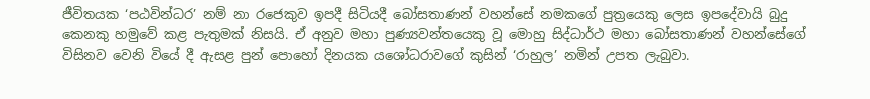ජීවිතයක ‘පඨවින්ධර’ නම් නා රජෙකුව ඉපදී සිටියදී බෝසතාණන් වහන්සේ නමකගේ පුත්‍රයෙකු ලෙස ඉපදේවායි බුදු කෙනකු හමුවේ කළ පැතුමක් නිසයි. ඒ අනුව මහා පුණ්‍යවන්තයෙකු වූ මොහු සිද්ධාර්ථ මහා බෝසතාණන් වහන්සේගේ විසිනව වෙනි වියේ දී ඇසළ පුන් පොහෝ දිනයක යශෝධරාවගේ කුසින් ‘රාහුල’ නමින් උපත ලැබුවා.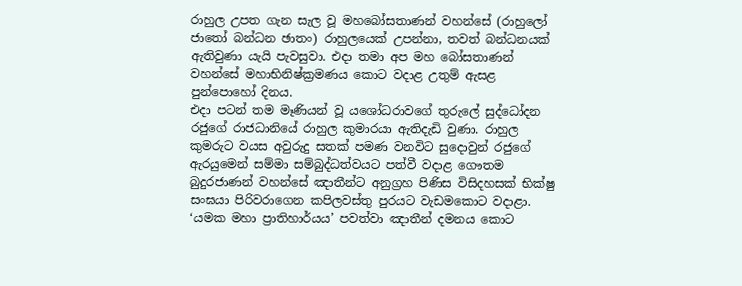රාහුල උපත ගැන සැල වූ මහබෝසතාණන් වහන්සේ (රාහුලෝ ජාතෝ බන්ධන ඡාතං) රාහුලයෙක් උපන්නා, තවත් බන්ධනයක් ඇතිවුණා යැයි පැවසුවා. එදා තමා අප මහ බෝසතාණන් වහන්සේ මහාභිනිෂ්ක්‍රමණය කොට වදාළ උතුම් ඇසළ පුන්පොහෝ දිනය.
එදා පටන් තම මෑණියන් වූ යශෝධරාවගේ තුරුලේ සුද්ධෝදන රජුගේ රාජධානියේ රාහුල කුමාරයා ඇතිදැඩි වුණා. රාහුල කුමරුට වයස අවුරුදු සතක් පමණ වනවිට සුදොවුන් රජුගේ ඇරයුමෙන් සම්මා සම්බුද්ධත්වයට පත්වී වදාළ ගෞතම බුදුරජාණන් වහන්සේ ඤාතීන්ට අනුග්‍රහ පිණිස විසිදහසක් භික්ෂු සංඝයා පිරිවරාගෙන කපිලවස්තු පුරයට වැඩමකොට වදාළා. ‘යමක මහා ප්‍රාතිහාර්යය’ පවත්වා ඤාතීන් දමනය කොට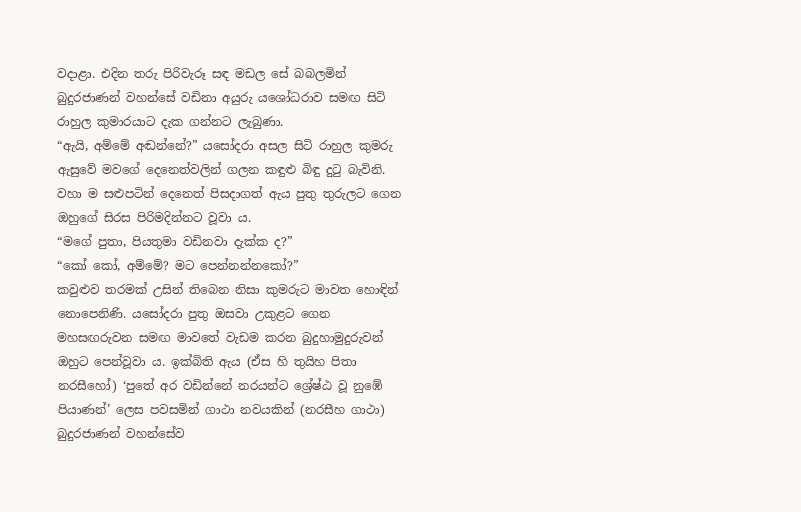වදාළා. එදින තරු පිරිවැරූ සඳ මඩල සේ බබලමින් බුදුරජාණන් වහන්සේ වඩිනා අයුරු යශෝධරාව සමඟ සිටි රාහුල කුමාරයාට දැක ගන්නට ලැබුණා.
“ඇයි, අම්මේ අඬන්නේ?” යසෝදරා අසල සිටි රාහුල කුමරු ඇසුවේ මවගේ දෙනෙත්වලින් ගලන කඳුළු බිඳු දුටු බැවිනි. වහා ම සළුපටින් දෙනෙත් පිසදාගත් ඇය පුතු තුරුලට ගෙන ඔහුගේ සිරස පිරිමදින්නට වූවා ය.
“මගේ පුතා, පියතුමා වඩිනවා දැක්ක ද?”
“කෝ කෝ, අම්මේ? මට පෙන්නන්නකෝ?”
කවුළුව තරමක් උසින් තිබෙන නිසා කුමරුට මාවත හොඳින් නොපෙනිණි. යසෝදරා පුතු ඔසවා උකුළට ගෙන මහසඟරුවන සමඟ මාවතේ වැඩම කරන බුදුහාමුදුරුවන් ඔහුට පෙන්වූවා ය. ඉක්බිති ඇය (ඒස හි තුයිහ පිතා නරසීහෝ) ‘පුතේ අර වඩින්නේ නරයන්ට ශ්‍රේෂ්ඨ වූ නුඹේ පියාණන්’ ලෙස පවසමින් ගාථා නවයකින් (නරසීහ ගාථා) බුදුරජාණන් වහන්සේව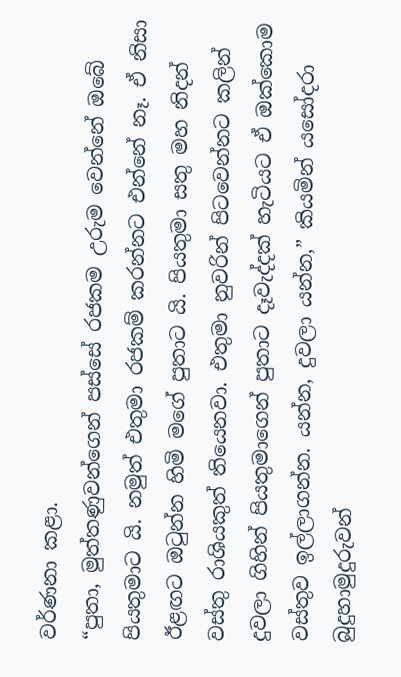වර්ණනා කළා.
“පුතා, මුත්තණුවන්ගෙන් පස්සේ රජකම උරුම වෙන්නේ ඔබේ පියතුමාට යි. නමුත් එතුමා රජකම් කරන්නට එන්නේ නෑ. ඒ නිසා ඊළඟට ඔටුන්න හිමි මගේ පුතාට යි. පියතුමා සතු මහ නිදන් වස්තු රාශියකුත් තියෙනවා. එතුමා නුවරින් පිටවෙන්නට කලින් දුවලා ගිහින් පියතුමාගෙන් පුතාට දෑවැද්දක් හැටියට ඒ ඔක්කොම වස්තුව ඉල්ලාගන්න. යන්න, දුවලා යන්න,” කියමින් යසෝදරා බුදුහාමුදුරුවන්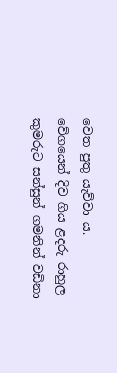වෙත පුතු යැව්වා ය.
වේගයෙන් දිව ගිය ළදරු රාහුල කුමරුට සන්සුන් ගමනින් වඩිනා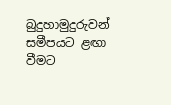බුදුහාමුදුරුවන් සමීපයට ළඟා වීමට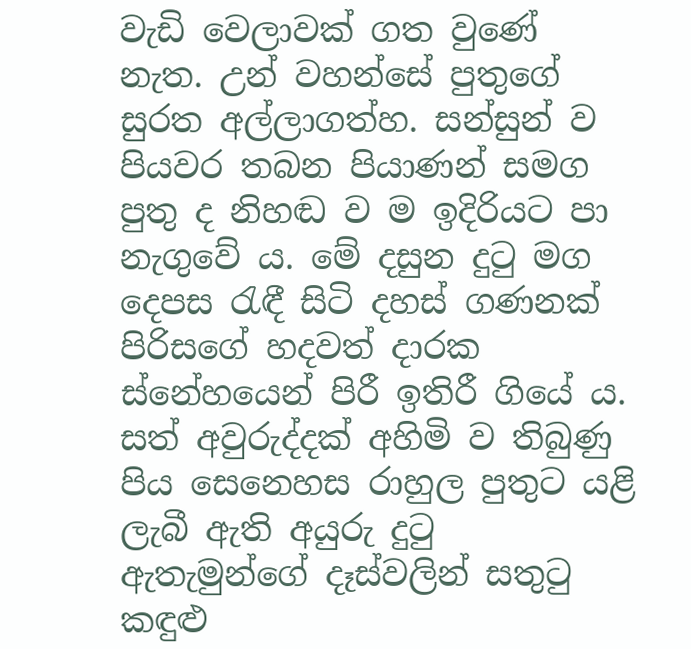වැඩි වෙලාවක් ගත වුණේ නැත. උන් වහන්සේ පුතුගේ සුරත අල්ලාගත්හ. සන්සුන් ව පියවර තබන පියාණන් සමග පුතු ද නිහඬ ව ම ඉදිරියට පා නැගුවේ ය. මේ දසුන දුටු මග දෙපස රැඳී සිටි දහස් ගණනක් පිරිසගේ හදවත් දාරක ස්නේහයෙන් පිරී ඉතිරී ගියේ ය. සත් අවුරුද්දක් අහිමි ව තිබුණු පිය සෙනෙහස රාහුල පුතුට යළි ලැබී ඇති අයුරු දුටු ඇතැමුන්ගේ දෑස්වලින් සතුටු කඳුළු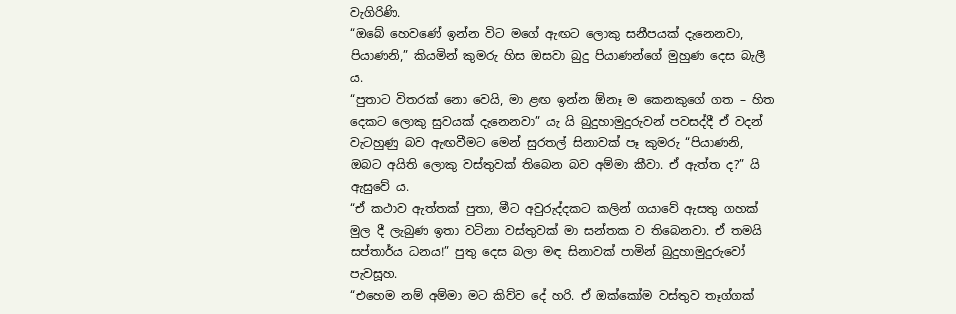වැගිරිණි.
“ඔබේ හෙවණේ ඉන්න විට මගේ ඇඟට ලොකු සනීපයක් දැනෙනවා, පියාණනි,” කියමින් කුමරු හිස ඔසවා බුදු පියාණන්ගේ මුහුණ දෙස බැලී ය.
“පුතාට විතරක් නො වෙයි, මා ළඟ ඉන්න ඕනෑ ම කෙනකුගේ ගත – හිත දෙකට ලොකු සුවයක් දැනෙනවා” යැ යි බුදුහාමුදුරුවන් පවසද්දී ඒ වදන් වැටහුණු බව ඇඟවීමට මෙන් සුරතල් සිනාවක් පෑ කුමරු “පියාණනි, ඔබට අයිති ලොකු වස්තුවක් තිබෙන බව අම්මා කීවා. ඒ ඇත්ත ද?” යි ඇසුවේ ය.
“ඒ කථාව ඇත්තක් පුතා, මීට අවුරුද්දකට කලින් ගයාවේ ඇසතු ගහක් මුල දී ලැබුණ ඉතා වටිනා වස්තුවක් මා සන්තක ව තිබෙනවා. ඒ තමයි සප්තාර්ය ධනය!” පුතු දෙස බලා මඳ සිනාවක් පාමින් බුදුහාමුදුරුවෝ පැවසූහ.
“එහෙම නම් අම්මා මට කිව්ව දේ හරි. ඒ ඔක්කෝම වස්තුව තෑග්ගක්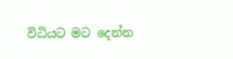විධියට මට දෙන්න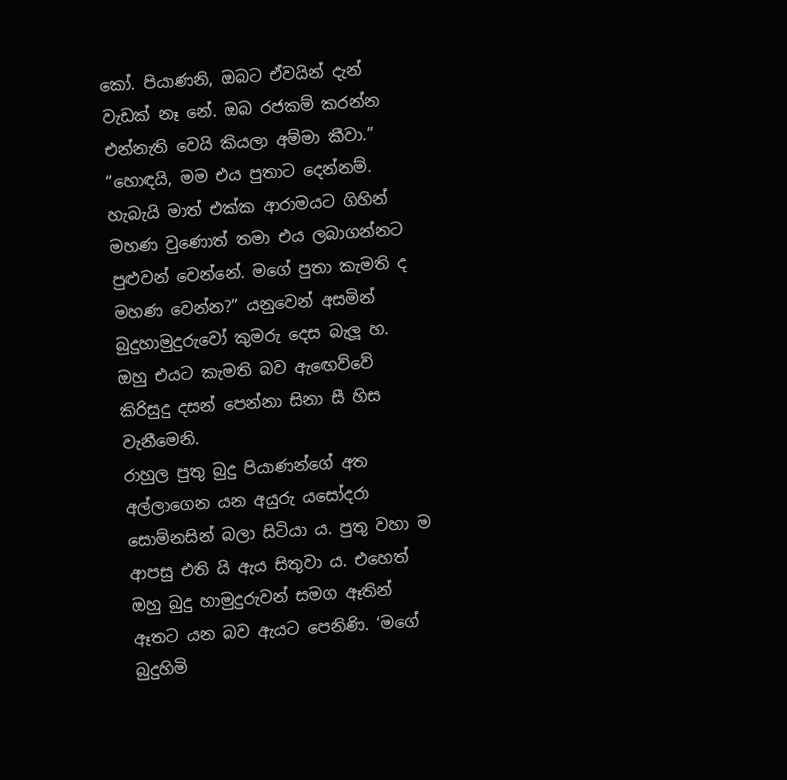කෝ. පියාණනි, ඔබට ඒවයින් දැන් වැඩක් නෑ නේ. ඔබ රජකම් කරන්න එන්නැති වෙයි කියලා අම්මා කීවා.”
“හොඳයි, මම එය පුතාට දෙන්නම්. හැබැයි මාත් එක්ක ආරාමයට ගිහින් මහණ වුණොත් තමා එය ලබාගන්නට පුළුවන් වෙන්නේ. මගේ පුතා කැමති ද මහණ වෙන්න?” යනුවෙන් අසමින් බුදුහාමුදුරුවෝ කුමරු දෙස බැලූ හ. ඔහු එයට කැමති බව ඇඟෙව්වේ කිරිසුදු දසන් පෙන්නා සිනා සී හිස වැනීමෙනි.
රාහුල පුතු බුදු පියාණන්ගේ අත අල්ලාගෙන යන අයුරු යසෝදරා සොම්නසින් බලා සිටියා ය. පුතු වහා ම ආපසු එති යි ඇය සිතුවා ය. එහෙත් ඔහු බුදු හාමුදුරුවන් සමග ඈතින් ඈතට යන බව ඇයට පෙනිණි. ‘මගේ බුදුහිමි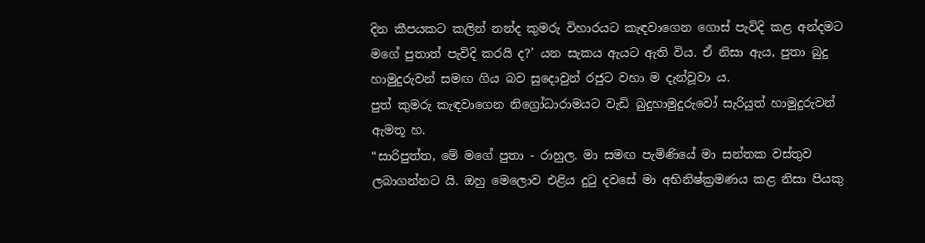දින කීපයකට කලින් නන්ද කුමරු විහාරයට කැඳවාගෙන ගොස් පැවිදි කළ අන්දමට මගේ පුතාත් පැවිදි කරයි ද?’ යන සැකය ඇයට ඇති විය. ඒ නිසා ඇය, පුතා බුදු හාමුදුරුවන් සමඟ ගිය බව සුදොවුන් රජුට වහා ම දැන්වූවා ය.
පුත් කුමරු කැඳවාගෙන නිග්‍රෝධාරාමයට වැඩි බුදුහාමුදුරුවෝ සැරියුත් හාමුදුරුවන් ඇමතූ හ.
“සාරිපුත්ත, මේ මගේ පුතා - රාහුල. මා සමඟ පැමිණියේ මා සන්තක වස්තුව ලබාගන්නට යි. ඔහු මෙලොව එළිය දුටු දවසේ මා අභිනිෂ්ක්‍රමණය කළ නිසා පියකු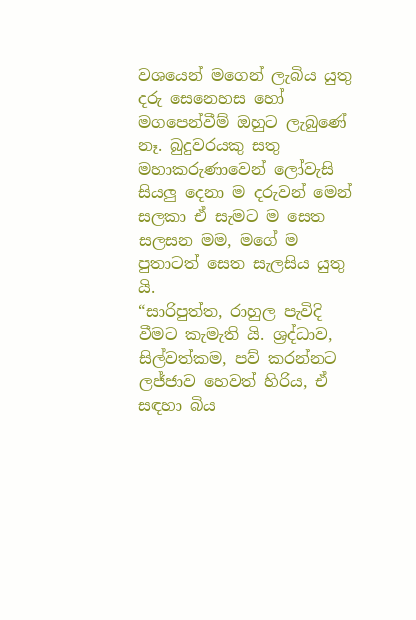වශයෙන් මගෙන් ලැබිය යුතු දරු සෙනෙහස හෝ මගපෙන්වීම් ඔහුට ලැබුණේ නෑ. බුදුවරයකු සතු මහාකරුණාවෙන් ලෝවැසි සියලු දෙනා ම දරුවන් මෙන් සලකා ඒ සැමට ම සෙත සලසන මම, මගේ ම පුතාටත් සෙත සැලසිය යුතු යි.
“සාරිපුත්ත, රාහුල පැවිදි වීමට කැමැති යි. ශ්‍රද්ධාව, සිල්වත්කම, පව් කරන්නට ලජ්ජාව හෙවත් හිරිය, ඒ සඳහා බිය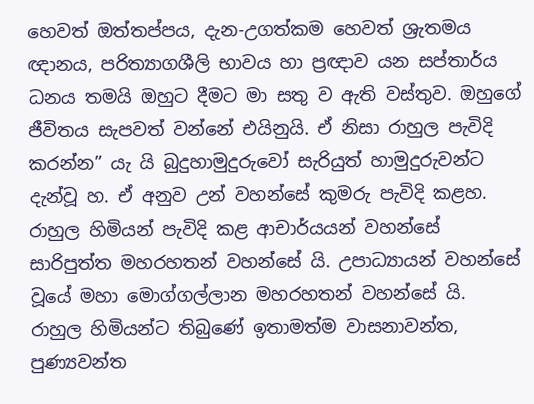හෙවත් ඔත්තප්පය, දැන-උගත්කම හෙවත් ශ්‍රැතමය ඥානය, පරිත්‍යාගශීලි භාවය හා ප්‍රඥාව යන සප්තාර්ය ධනය තමයි ඔහුට දීමට මා සතු ව ඇති වස්තුව. ඔහුගේ ජීවිතය සැපවත් වන්නේ එයිනුයි. ඒ නිසා රාහුල පැවිදි කරන්න” යැ යි බුදුහාමුදුරුවෝ සැරියුත් හාමුදුරුවන්ට දැන්වූ හ. ඒ අනුව උන් වහන්සේ කුමරු පැවිදි කළහ.
රාහුල හිමියන් පැවිදි කළ ආචාර්යයන් වහන්සේ සාරිපුත්ත මහරහතන් වහන්සේ යි. උපාධ්‍යායන් වහන්සේ වූයේ මහා මොග්ගල්ලාන මහරහතන් වහන්සේ යි.
රාහුල හිමියන්ට තිබුණේ ඉතාමත්ම වාසනාවන්ත, පුණ්‍යවන්ත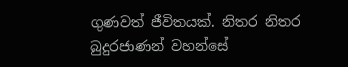ගුණවත් ජීවිතයක්. නිතර නිතර බුදුරජාණන් වහන්සේ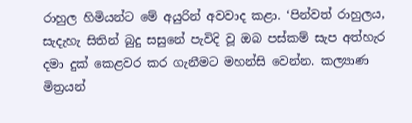රාහුල හිමියන්ට මේ අයුරින් අවවාද කළා. ‘පින්වත් රාහුලය, සැදැහැ සිතින් බුදු සසුනේ පැවිදි වූ ඔබ පස්කම් සැප අත්හැර දමා දුක් කෙළවර කර ගැනීමට මහන්සි වෙන්න. කල්‍යාණ මිත්‍රයන්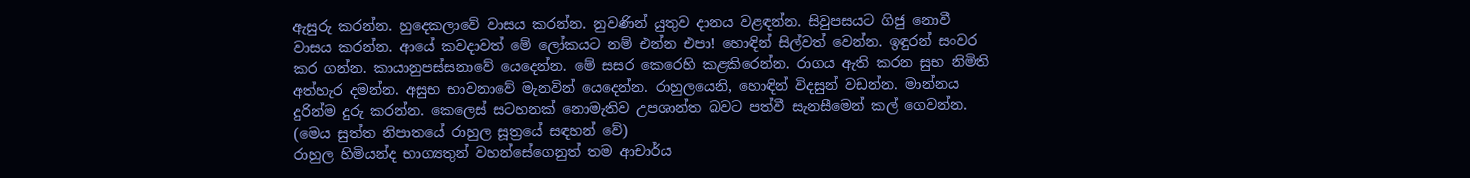ඇසුරු කරන්න. හුදෙකලාවේ වාසය කරන්න. නුවණින් යුතුව දානය වළඳන්න. සිවුපසයට ගිජු නොවී වාසය කරන්න. ආයේ කවදාවත් මේ ලෝකයට නම් එන්න එපා! හොඳින් සිල්වත් වෙන්න. ඉඳුරන් සංවර කර ගන්න. කායානුපස්සනාවේ යෙදෙන්න. මේ සසර කෙරෙහි කළකිරෙන්න. රාගය ඇති කරන සුභ නිමිති අත්හැර දමන්න. අසුභ භාවනාවේ මැනවින් යෙදෙන්න. රාහුලයෙනි, හොඳින් විදසුන් වඩන්න. මාන්නය දුරින්ම දුරු කරන්න. කෙලෙස් සටහනක් නොමැතිව උපශාන්ත බවට පත්වී සැනසීමෙන් කල් ගෙවන්න. (මෙය සුත්ත නිපාතයේ රාහුල සූත්‍රයේ සඳහන් වේ)
රාහුල හිමියන්ද භාග්‍යතුන් වහන්සේගෙනුත් තම ආචාර්ය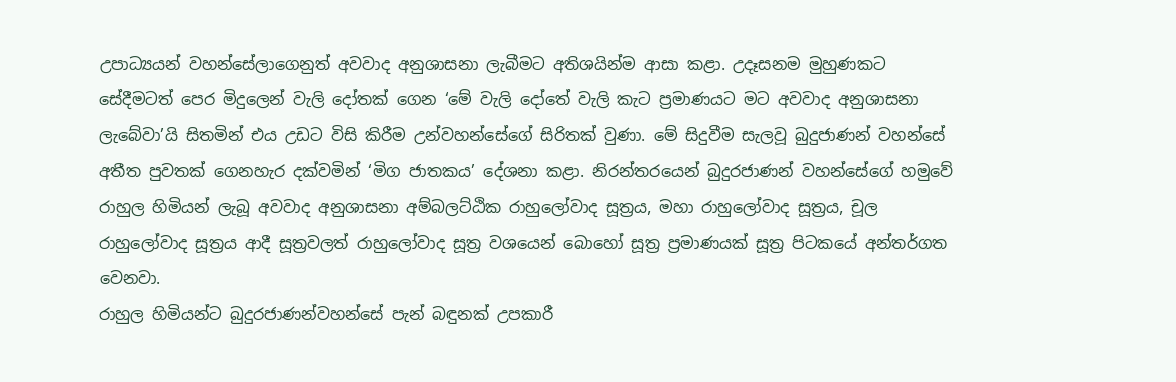උපාධ්‍යයන් වහන්සේලාගෙනුත් අවවාද අනුශාසනා ලැබීමට අතිශයින්ම ආසා කළා. උදෑසනම මුහුණකට සේදීමටත් පෙර මිදුලෙන් වැලි දෝතක් ගෙන ‘මේ වැලි දෝතේ වැලි කැට ප්‍රමාණයට මට අවවාද අනුශාසනා ලැබේවා’යි සිතමින් එය උඩට විසි කිරීම උන්වහන්සේගේ සිරිතක් වුණා. මේ සිදුවීම සැලවූ බුදුජාණන් වහන්සේ අතීත පුවතක් ගෙනහැර දක්වමින් ‘මිග ජාතකය’ දේශනා කළා. නිරන්තරයෙන් බුදුරජාණන් වහන්සේගේ හමුවේ රාහුල හිමියන් ලැබූ අවවාද අනුශාසනා අම්බලට්ඨික රාහුලෝවාද සූත්‍රය, මහා රාහුලෝවාද සූත්‍රය, චූල රාහුලෝවාද සූත්‍රය ආදී සූත්‍රවලත් රාහුලෝවාද සූත්‍ර වශයෙන් බොහෝ සූත්‍ර ප්‍රමාණයක් සූත්‍ර පිටකයේ අන්තර්ගත වෙනවා.
රාහුල හිමියන්ට බුදුරජාණන්වහන්සේ පැන් බඳුනක් උපකාරී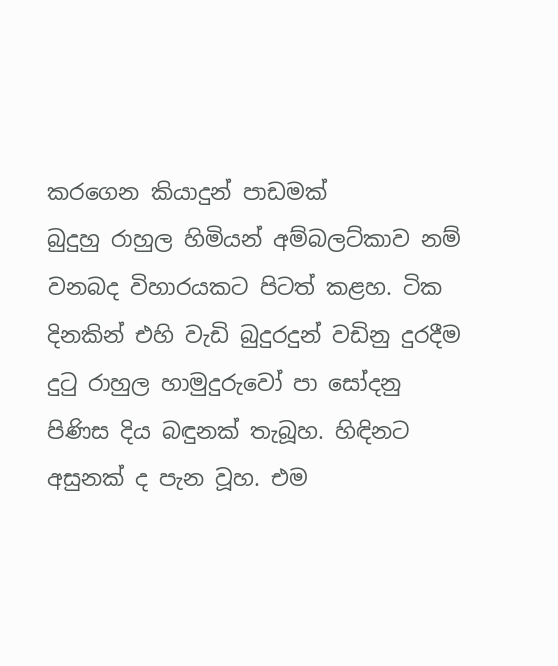කරගෙන කියාදුන් පාඩමක්
බුදුහු රාහුල හිමියන් අම්බලට්කාව නම් වනබද විහාරයකට පිටත් කළහ. ටික දිනකින් එහි වැඩි බුදුරදුන් වඩිනු දුරදීම දුටු රාහුල හාමුදුරුවෝ පා සෝදනු පිණිස දිය බඳුනක් තැබූහ. හිඳිනට අසුනක් ද පැන වූහ. එම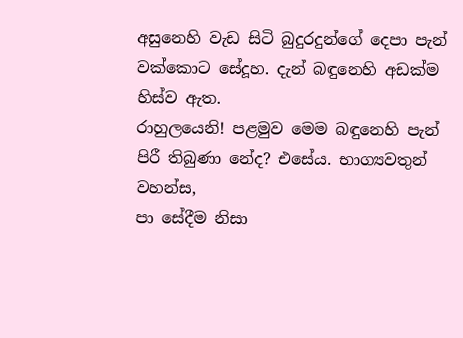අසුනෙහි වැඩ සිටි බුදුරදුන්ගේ දෙපා පැන් වක්කොට සේදූහ. දැන් බඳුනෙහි අඩක්ම හිස්ව ඇත.
රාහුලයෙනි! පළමුව මෙම බඳුනෙහි පැන් පිරී තිබුණා නේද? එසේය. භාග්‍යවතුන් වහන්ස,
පා සේදීම නිසා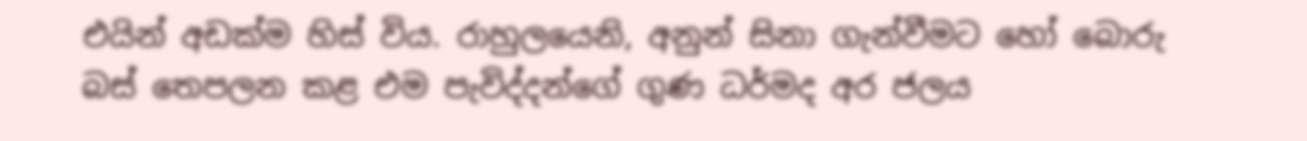එයින් අඩක්ම හිස් විය. රාහුලයෙනි, අනුන් සිනා ගැන්වීමට හෝ බොරු බස් තෙපලන කළ එම පැවිද්දන්ගේ ගුණ ධර්මද අර ජලය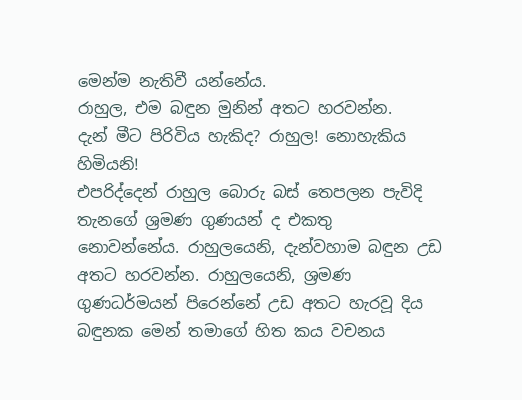මෙන්ම නැතිවී යන්නේය.
රාහුල, එම බඳුන මුනින් අතට හරවන්න.
දැන් මීට පිරිවිය හැකිද? රාහුල! නොහැකිය හිමියනි!
එපරිද්දෙන් රාහුල බොරු බස් තෙපලන පැවිදි තැනගේ ශ්‍රමණ ගුණයන් ද එකතු නොවන්නේය. රාහුලයෙනි, දැන්වහාම බඳුන උඩ අතට හරවන්න. රාහුලයෙනි, ශ්‍රමණ ගුණධර්මයන් පිරෙන්නේ උඩ අතට හැරවූ දිය බඳුනක මෙන් තමාගේ හිත කය වචනය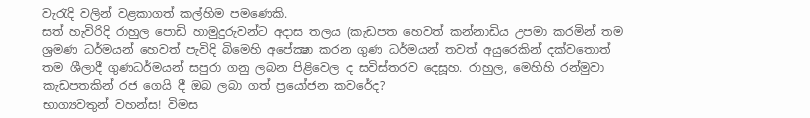වැරැදි වලින් වළකාගත් කල්හිම පමණෙකි.
සත් හැවිරිදි රාහුල පොඩි හාමුදුරුවන්ට අදාස තලය (කැඩපත හෙවත් කන්නාඩිය උපමා කරමින් තම ශ්‍රමණ ධර්මයන් හෙවත් පැවිදි බිමෙහි අපේක්‍ෂා කරන ගුණ ධර්මයන් තවත් අයුරෙකින් දක්වතොත් තම ශීලාදී ගුණධර්මයන් සපුරා ගනු ලබන පිළිවෙල ද සවිස්තරව දෙසූහ. රාහුල, මෙහිහි රන්මුවා කැඩපතකින් රජ ගෙයි දී ඔබ ලබා ගත් ප්‍රයෝජන කවරේද?
භාග්‍යවතුන් වහන්ස! විමස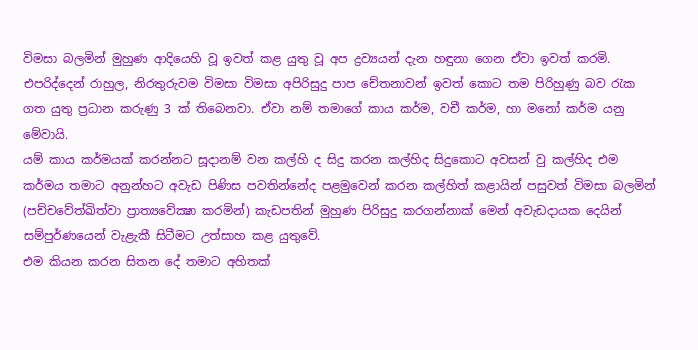විමසා බලමින් මුහුණ ආදියෙහි වූ ඉවත් කළ යුතු වූ අප ද්‍රව්‍යයන් දැන හඳුනා ගෙන ඒවා ඉවත් කරමි. එපරිද්දෙන් රාහුල, නිරතුරුවම විමසා විමසා අපිරිසුදු පාප චේතනාවන් ඉවත් කොට තම පිරිහුණු බව රැක ගත යුතු ප්‍රධාන කරුණු 3 ක් තිබෙනවා. ඒවා නම් තමාගේ කාය කර්ම, වචී කර්ම, හා මනෝ කර්ම යනු මේවායි.
යම් කාය කර්මයක් කරන්නට සූදානම් වන කල්හි ද සිදු කරන කල්හිද සිදුකොට අවසන් වු කල්හිද එම කර්මය තමාට අනුන්හට අවැඩ පිණිස පවතින්නේද පළමුවෙන් කරන කල්හිත් කළායින් පසුවත් විමසා බලමින් (පච්චවේත්ඛිත්වා ප්‍රාත්‍යවේක්‍ෂා කරමින්) කැඩපතින් මුහුණ පිරිසුදු කරගන්නාක් මෙන් අවැඩදායක දෙයින් සම්පුර්ණයෙන් වැළැකී සිටීමට උත්සාහ කළ යුතුවේ.
එම කියන කරන සිතන දේ තමාට අහිතක්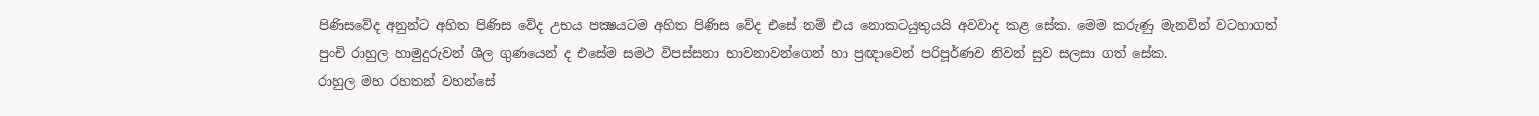පිණිසවේද අනුන්ට අහිත පිණිස වේද උභය පක්‍ෂයටම අහිත පිණිස වේද එසේ නම් එය නොකටයුතුයයි අවවාද කළ සේක. මෙම කරුණු මැනවින් වටහාගත් පුංචි රාහුල හාමුදුරුවන් ශීල ගුණයෙන් ද එසේම සමථ විපස්සනා භාවනාවන්ගෙන් හා ප්‍රඥාවෙන් පරිපූර්ණව නිවන් සුව සලසා ගත් සේක.
රාහුල මහ රහතන් වහන්සේ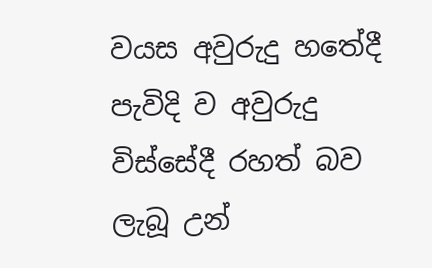වයස අවුරුදු හතේදී පැවිදි ව අවුරුදු විස්සේදී රහත් බව ලැබූ උන්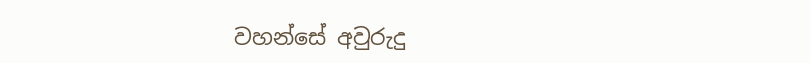වහන්සේ අවුරුදු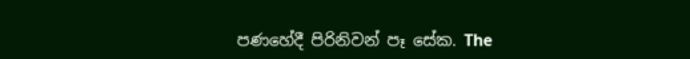පණහේදී පිරිනිවන් පෑ සේක. The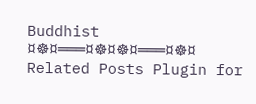Buddhist
¤☸¤═══¤☸¤☸¤═══¤☸¤
Related Posts Plugin for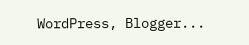WordPress, Blogger...